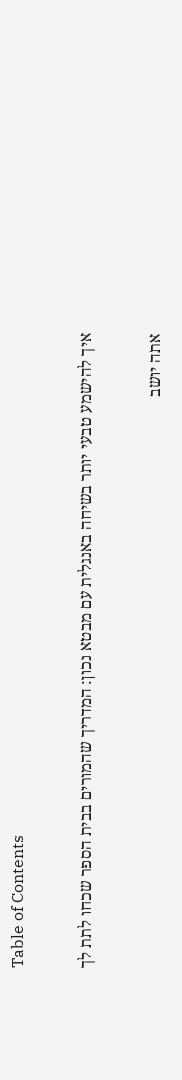Table of Contents

איך להישמע טבעי יותר בשיחה באנגלית עם מבטא נכון: המדריך שהמורים בבית הספר שכחו לתת לך

אתה יושב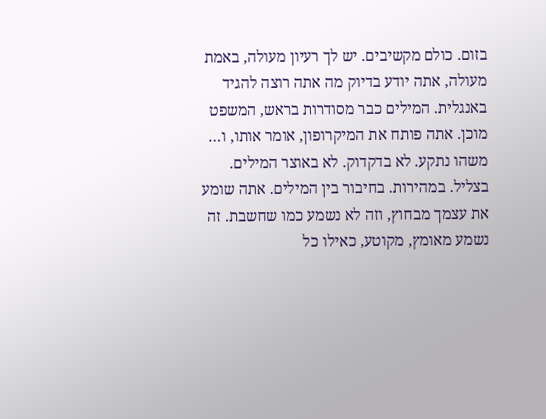בזום. כולם מקשיבים. יש לך רעיון מעולה, באמת מעולה, אתה יודע בדיוק מה אתה רוצה להגיד באנגלית. המילים כבר מסודרות בראש, המשפט מוכן. אתה פותח את המיקרופון, אומר אותו, ו… משהו נתקע. לא בדקדוק. לא באוצר המילים. בצליל. במהירות. בחיבור בין המילים. אתה שומע את עצמך מבחוץ, וזה לא נשמע כמו שחשבת. זה נשמע מאומץ, מקוטע, כאילו כל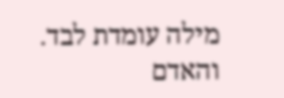מילה עומדת לבד. והאדם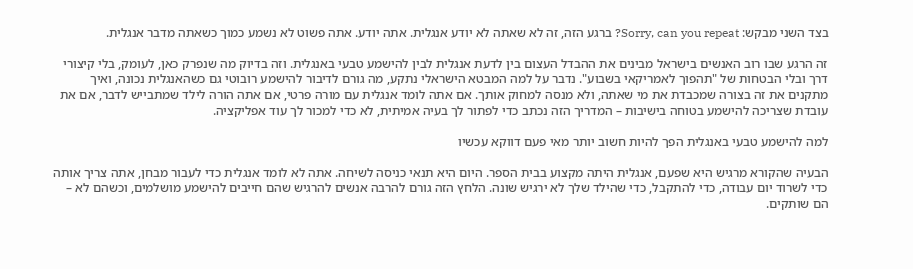בצד השני מבקש: Sorry, can you repeat? ברגע הזה, זה לא שאתה לא יודע אנגלית. אתה יודע. אתה פשוט לא נשמע כמוך כשאתה מדבר אנגלית.

זה הרגע שבו רוב האנשים בישראל מבינים את ההבדל העצום בין לדעת אנגלית לבין להישמע טבעי באנגלית. וזה בדיוק מה שנפרק כאן, לעומק, בלי קיצורי דרך ובלי הבטחות של "תהפוך לאמריקאי בשבוע". נדבר על למה המבטא הישראלי נתקע, מה גורם לדיבור להישמע רובוטי גם כשהאנגלית נכונה, ואיך מתקנים את זה בצורה שמכבדת את מי שאתה, ולא מנסה למחוק אותך. אם אתה לומד אנגלית עם מורה פרטי, אם אתה הורה לילד שמתבייש לדבר, אם את עובדת שצריכה להישמע בטוחה בישיבות – המדריך הזה נכתב כדי לפתור לך בעיה אמיתית, לא כדי למכור לך עוד אפליקציה.

למה להישמע טבעי באנגלית הפך להיות חשוב יותר מאי פעם דווקא עכשיו

הבעיה שהקורא מרגיש היא שפעם, אנגלית היתה מקצוע בבית הספר. היום היא תנאי כניסה לשיחה. אתה לא לומד אנגלית כדי לעבור מבחן, אתה צריך אותה כדי לשרוד יום עבודה, כדי להתקבל, כדי שהילד שלך לא ירגיש שונה. הלחץ הזה גורם להרבה אנשים להרגיש שהם חייבים להישמע מושלמים, וכשהם לא – הם שותקים.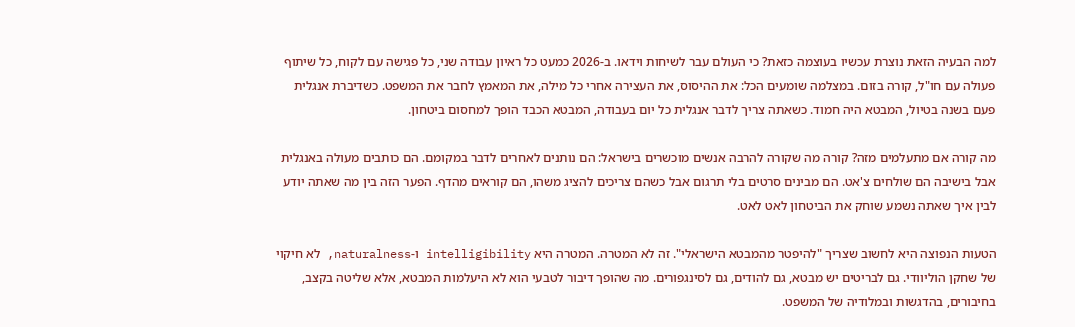למה הבעיה הזאת נוצרת עכשיו בעוצמה כזאת? כי העולם עבר לשיחות וידאו. ב-2026 כמעט כל ראיון עבודה שני, כל פגישה עם לקוח, כל שיתוף פעולה עם חו"ל, קורה בזום. במצלמה שומעים הכל: את ההיסוס, את העצירה אחרי כל מילה, את המאמץ לחבר את המשפט. כשדיברת אנגלית פעם בשנה בטיול, המבטא היה חמוד. כשאתה צריך לדבר אנגלית כל יום בעבודה, המבטא הכבד הופך למחסום ביטחון.

מה קורה אם מתעלמים מזה? קורה מה שקורה להרבה אנשים מוכשרים בישראל: הם נותנים לאחרים לדבר במקומם. הם כותבים מעולה באנגלית אבל בישיבה הם שולחים צ'אט. הם מבינים סרטים בלי תרגום אבל כשהם צריכים להציג משהו, הם קוראים מהדף. הפער הזה בין מה שאתה יודע לבין איך שאתה נשמע שוחק את הביטחון לאט לאט.

הטעות הנפוצה היא לחשוב שצריך "להיפטר מהמבטא הישראלי". זה לא המטרה. המטרה היא intelligibility ו-naturalness, לא חיקוי של שחקן הוליוודי. גם לבריטים יש מבטא, גם להודים, גם לסינגפורים. מה שהופך דיבור לטבעי הוא לא היעלמות המבטא, אלא שליטה בקצב, בחיבורים, בהדגשות ובמלודיה של המשפט.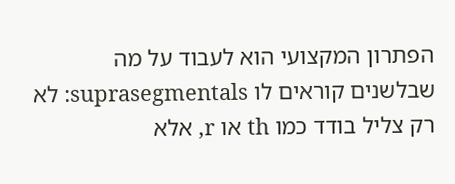הפתרון המקצועי הוא לעבוד על מה שבלשנים קוראים לו suprasegmentals: לא רק צליל בודד כמו th או r, אלא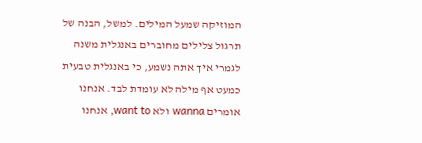המוזיקה שמעל המילים. למשל, הבנה של תרגול צלילים מחוברים באנגלית משנה לגמרי איך אתה נשמע, כי באנגלית טבעית כמעט אף מילה לא עומדת לבד. אנחנו אומרים wanna ולא want to, אנחנו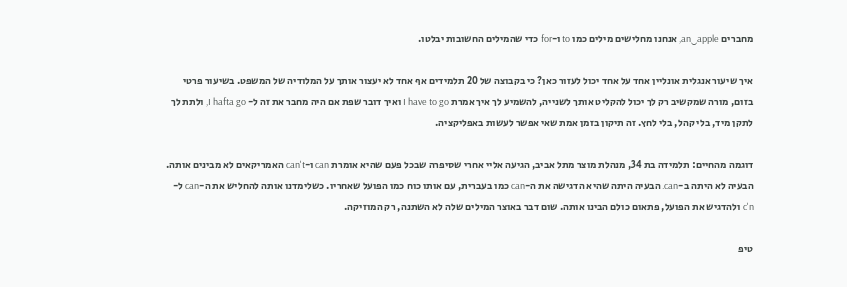מחברים an‿apple, אנחנו מחלישים מילים כמו to ו-for כדי שהמילים החשובות יבלטו.

איך שיעור אנגלית אונליין אחד על אחד יכול לעזור כאן? כי בקבוצה של 20 תלמידים אף אחד לא יעצור אותך על המלודיה של המשפט. בשיעור פרטי בזום, מורה שמקשיב רק לך יכול להקליט אותך לשנייה, להשמיע לך איך אמרת I have to go ואיך דובר שפת אם היה מחבר את זה ל- I hafta go, ולתת לך לתקן מיד, בלי קהל, בלי לחץ. זה תיקון בזמן אמת שאי אפשר לעשות באפליקציה.

דוגמה מהחיים: תלמידה בת 34, מנהלת מוצר מתל אביב, הגיעה אליי אחרי שסיפרה שבכל פעם שהיא אומרת can ו-can't האמריקאים לא מבינים אותה. הבעיה לא היתה ב-can. הבעיה היתה שהיא הדגישה את ה-can כמו בעברית, עם אותו כוח כמו הפועל שאחריו. כשלימדנו אותה להחליש את ה-can ל-c'n ולהדגיש את הפועל, פתאום כולם הבינו אותה. שום דבר באוצר המילים שלה לא השתנה, רק המוזיקה.

טיפ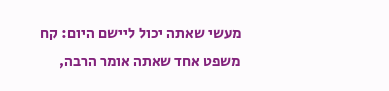מעשי שאתה יכול ליישם היום: קח משפט אחד שאתה אומר הרבה,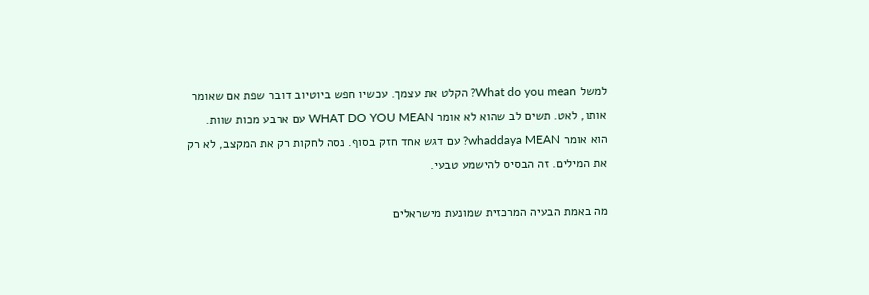למשל What do you mean? הקלט את עצמך. עכשיו חפש ביוטיוב דובר שפת אם שאומר אותו, לאט. תשים לב שהוא לא אומר WHAT DO YOU MEAN עם ארבע מכות שוות. הוא אומר whaddaya MEAN? עם דגש אחד חזק בסוף. נסה לחקות רק את המקצב, לא רק את המילים. זה הבסיס להישמע טבעי.

מה באמת הבעיה המרכזית שמונעת מישראלים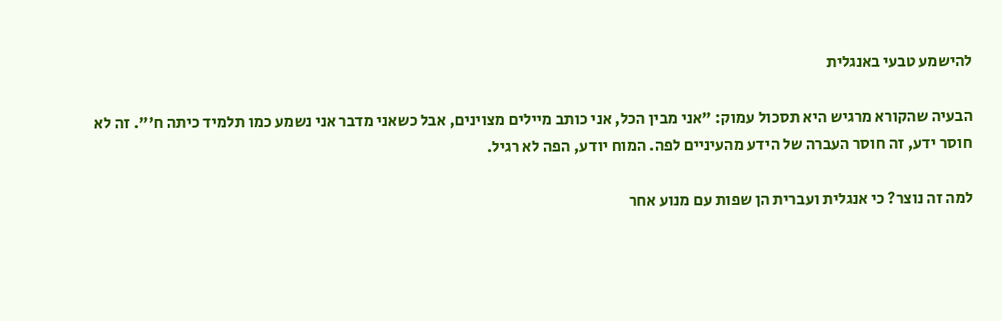להישמע טבעי באנגלית

הבעיה שהקורא מרגיש היא תסכול עמוק: "אני מבין הכל, אני כותב מיילים מצוינים, אבל כשאני מדבר אני נשמע כמו תלמיד כיתה ח'". זה לא חוסר ידע, זה חוסר העברה של הידע מהעיניים לפה. המוח יודע, הפה לא רגיל.

למה זה נוצר? כי אנגלית ועברית הן שפות עם מנוע אחר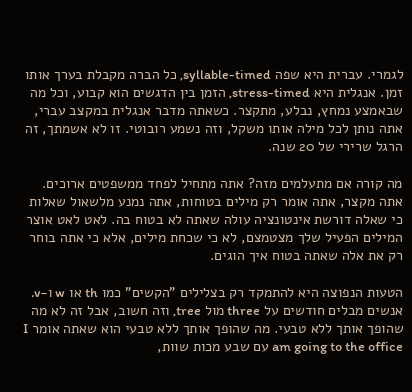לגמרי. עברית היא שפה syllable-timed, כל הברה מקבלת בערך אותו זמן. אנגלית היא stress-timed, הזמן בין הדגשים הוא קבוע, וכל מה שבאמצע נמחץ, נבלע, מתקצר. כשאתה מדבר אנגלית במקצב עברי, אתה נותן לכל מילה אותו משקל, וזה נשמע רובוטי. זו לא אשמתך, זה הרגל שרירי של 20 שנה.

מה קורה אם מתעלמים מזה? אתה מתחיל לפחד ממשפטים ארוכים. אתה מקצר, אתה אומר רק מילים בטוחות, אתה נמנע מלשאול שאלות כי שאלה דורשת אינטונציה עולה שאתה לא בטוח בה. לאט לאט אוצר המילים הפעיל שלך מצטמצם, לא כי שכחת מילים, אלא כי אתה בוחר רק את אלה שאתה בטוח איך הוגים.

הטעות הנפוצה היא להתמקד רק בצלילים "הקשים" כמו th או w ו-v. אנשים מבלים חודשים על three מול tree, וזה חשוב, אבל זה לא מה שהופך אותך ללא טבעי. מה שהופך אותך ללא טבעי הוא שאתה אומר I am going to the office עם שבע מכות שוות,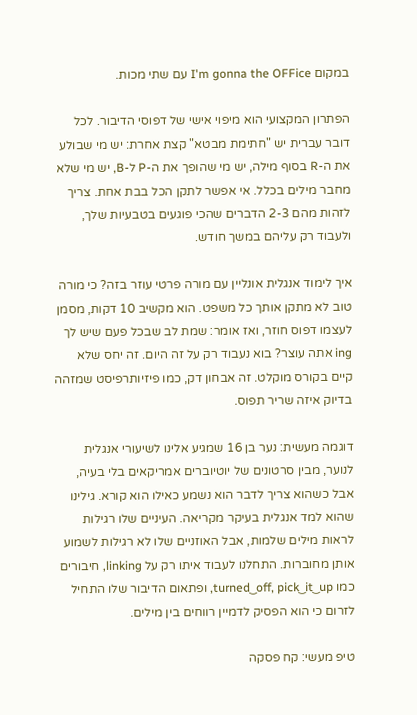במקום I'm gonna the OFFice עם שתי מכות.

הפתרון המקצועי הוא מיפוי אישי של דפוסי הדיבור. לכל דובר עברית יש "חתימת מבטא" קצת אחרת: יש מי שבולע את ה-R בסוף מילה, יש מי שהופך את ה-P ל-B, יש מי שלא מחבר מילים בכלל. אי אפשר לתקן הכל בבת אחת. צריך לזהות מהם 2-3 הדברים שהכי פוגעים בטבעיות שלך, ולעבוד רק עליהם במשך חודש.

איך לימוד אנגלית אונליין עם מורה פרטי עוזר בזה? כי מורה טוב לא מתקן אותך כל משפט. הוא מקשיב 10 דקות, מסמן לעצמו דפוס חוזר, ואז אומר: שמת לב שבכל פעם שיש לך ing אתה עוצר? בוא נעבוד רק על זה היום. זה יחס שלא קיים בקורס מוקלט. זה אבחון דק, כמו פיזיותרפיסט שמזהה בדיוק איזה שריר תפוס.

דוגמה מעשית: נער בן 16 שמגיע אלינו לשיעורי אנגלית לנוער, מבין סרטונים של יוטיוברים אמריקאים בלי בעיה, אבל כשהוא צריך לדבר הוא נשמע כאילו הוא קורא. גילינו שהוא למד אנגלית בעיקר מקריאה. העיניים שלו רגילות לראות מילים שלמות, אבל האוזניים שלו לא רגילות לשמוע אותן מחוברות. התחלנו לעבוד איתו רק על linking, חיבורים כמו turned‿off, pick‿it‿up, ופתאום הדיבור שלו התחיל לזרום כי הוא הפסיק לדמיין רווחים בין מילים.

טיפ מעשי: קח פסקה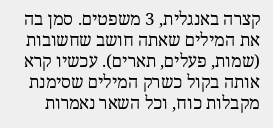קצרה באנגלית, 3 משפטים. סמן בה את המילים שאתה חושב שחשובות (שמות, פעלים, תארים). עכשיו קרא אותה בקול כשרק המילים שסימנת מקבלות כוח, וכל השאר נאמרות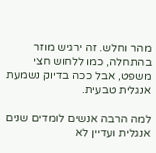מהר וחלש. זה ירגיש מוזר בהתחלה, כמו ללחוש חצי משפט, אבל ככה בדיוק נשמעת אנגלית טבעית.

למה הרבה אנשים לומדים שנים אנגלית ועדיין לא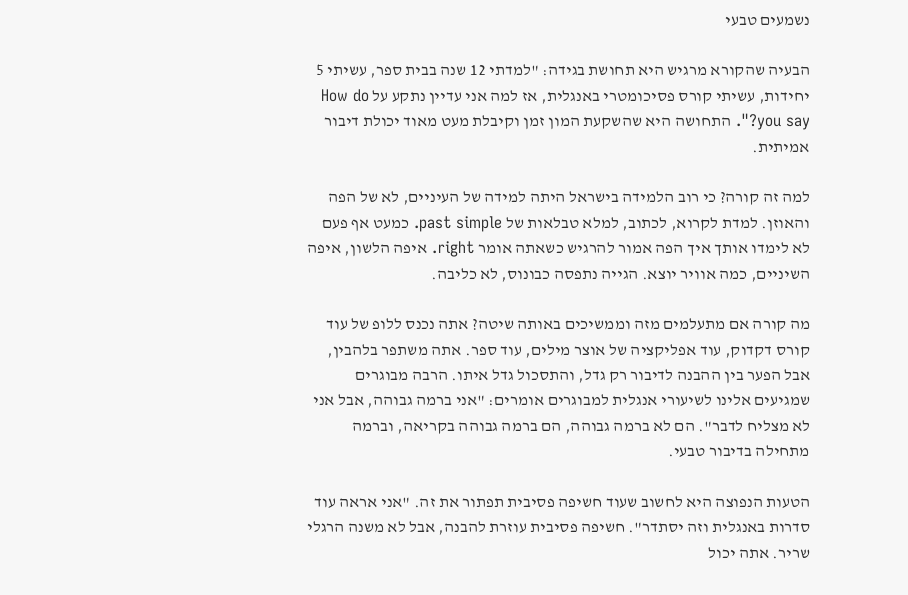נשמעים טבעי

הבעיה שהקורא מרגיש היא תחושת בגידה: "למדתי 12 שנה בבית ספר, עשיתי 5 יחידות, עשיתי קורס פסיכומטרי באנגלית, אז למה אני עדיין נתקע על How do you say?". התחושה היא שהשקעת המון זמן וקיבלת מעט מאוד יכולת דיבור אמיתית.

למה זה קורה? כי רוב הלמידה בישראל היתה למידה של העיניים, לא של הפה והאוזן. למדת לקרוא, לכתוב, למלא טבלאות של past simple. כמעט אף פעם לא לימדו אותך איך הפה אמור להרגיש כשאתה אומר right. איפה הלשון, איפה השיניים, כמה אוויר יוצא. הגייה נתפסה כבונוס, לא כליבה.

מה קורה אם מתעלמים מזה וממשיכים באותה שיטה? אתה נכנס ללופ של עוד קורס דקדוק, עוד אפליקציה של אוצר מילים, עוד ספר. אתה משתפר בלהבין, אבל הפער בין ההבנה לדיבור רק גדל, והתסכול גדל איתו. הרבה מבוגרים שמגיעים אלינו לשיעורי אנגלית למבוגרים אומרים: "אני ברמה גבוהה, אבל אני לא מצליח לדבר". הם לא ברמה גבוהה, הם ברמה גבוהה בקריאה, וברמה מתחילה בדיבור טבעי.

הטעות הנפוצה היא לחשוב שעוד חשיפה פסיבית תפתור את זה. "אני אראה עוד סדרות באנגלית וזה יסתדר". חשיפה פסיבית עוזרת להבנה, אבל לא משנה הרגלי שריר. אתה יכול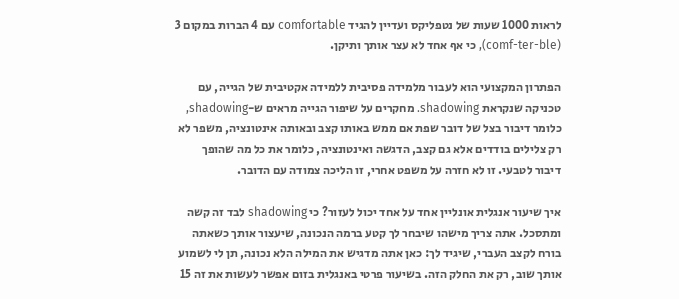לראות 1000 שעות של נטפליקס ועדיין להגיד comfortable עם 4 הברות במקום 3 (comf-ter-ble), כי אף אחד לא עצר אותך ותיקן.

הפתרון המקצועי הוא לעבור מלמידה פסיבית ללמידה אקטיבית של הגייה, עם טכניקה שנקראת shadowing. מחקרים על שיפור הגייה מראים ש-shadowing, כלומר דיבור בצל של דובר שפת אם ממש באותו קצב ובאותה אינטונציה, משפר לא רק צלילים בודדים אלא גם קצב, הדגשה ואינטונציה, כלומר את כל מה שהופך דיבור לטבעי. זו לא חזרה על משפט אחרי, זו הליכה צמודה עם הדובר.

איך שיעור אנגלית אונליין אחד על אחד יכול לעזור? כי shadowing לבד זה קשה ומתסכל. אתה צריך מישהו שיבחר לך קטע ברמה הנכונה, שיעצור אותך כשאתה בורח לקצב העברי, שיגיד לך: כאן אתה מדגיש את המילה הלא נכונה, תן לי לשמוע אותך שוב, רק את החלק הזה. בשיעור פרטי באנגלית בזום אפשר לעשות את זה 15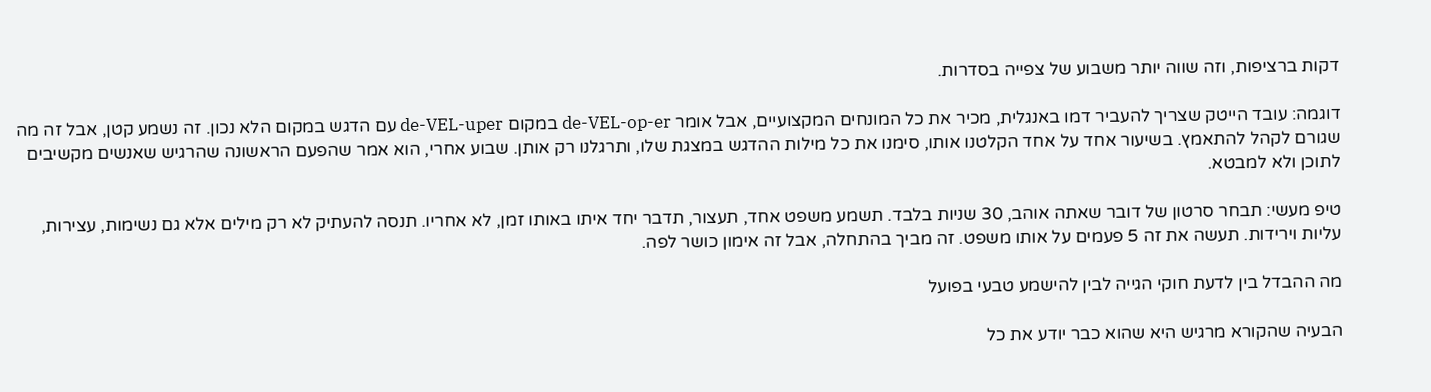דקות ברציפות, וזה שווה יותר משבוע של צפייה בסדרות.

דוגמה: עובד הייטק שצריך להעביר דמו באנגלית, מכיר את כל המונחים המקצועיים, אבל אומר de-VEL-op-er במקום de-VEL-uper עם הדגש במקום הלא נכון. זה נשמע קטן, אבל זה מה שגורם לקהל להתאמץ. בשיעור אחד על אחד הקלטנו אותו, סימנו את כל מילות ההדגש במצגת שלו, ותרגלנו רק אותן. שבוע אחרי, הוא אמר שהפעם הראשונה שהרגיש שאנשים מקשיבים לתוכן ולא למבטא.

טיפ מעשי: תבחר סרטון של דובר שאתה אוהב, 30 שניות בלבד. תשמע משפט אחד, תעצור, תדבר יחד איתו באותו זמן, לא אחריו. תנסה להעתיק לא רק מילים אלא גם נשימות, עצירות, עליות וירידות. תעשה את זה 5 פעמים על אותו משפט. זה מביך בהתחלה, אבל זה אימון כושר לפה.

מה ההבדל בין לדעת חוקי הגייה לבין להישמע טבעי בפועל

הבעיה שהקורא מרגיש היא שהוא כבר יודע את כל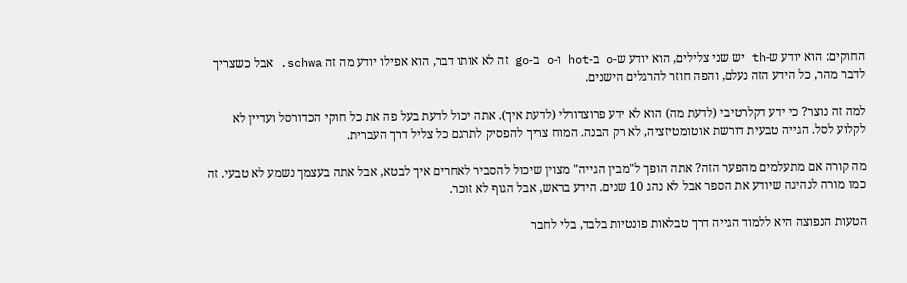החוקים: הוא יודע ש-th יש שני צלילים, הוא יודע ש-o ב-hot ו-o ב-go זה לא אותו דבר, הוא אפילו יודע מה זה schwa. אבל כשצריך לדבר מהר, כל הידע הזה נעלם, והפה חוזר להרגלים הישנים.

למה זה נוצר? כי ידע דקלרטיבי (לדעת מה) הוא לא ידע פרוצדורלי (לדעת איך). אתה יכול לדעת בעל פה את כל חוקי הכדורסל ועדיין לא לקלוע לסל. הגייה טבעית דורשת אוטומטיזציה, לא רק הבנה. המוח צריך להפסיק לתרגם כל צליל דרך העברית.

מה קורה אם מתעלמים מהפער הזה? אתה הופך ל"מבין הגייה" מצוין שיכול להסביר לאחרים איך לבטא, אבל אתה בעצמך נשמע לא טבעי. זה כמו מורה לנהיגה שיודע את הספר אבל לא נהג 10 שנים. הידע בראש, אבל הגוף לא זוכר.

הטעות הנפוצה היא ללמוד הגייה דרך טבלאות פונטיות בלבד, בלי לחבר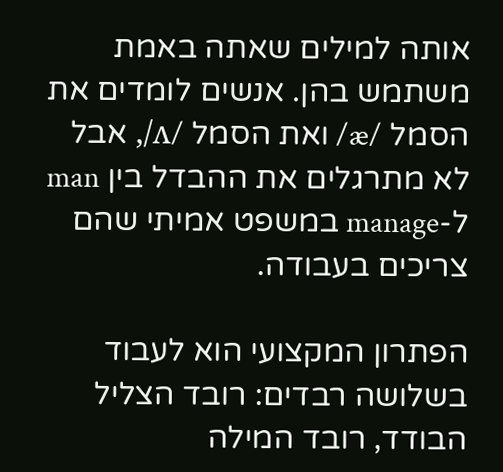אותה למילים שאתה באמת משתמש בהן. אנשים לומדים את הסמל /æ/ ואת הסמל /ʌ/, אבל לא מתרגלים את ההבדל בין man ל-manage במשפט אמיתי שהם צריכים בעבודה.

הפתרון המקצועי הוא לעבוד בשלושה רבדים: רובד הצליל הבודד, רובד המילה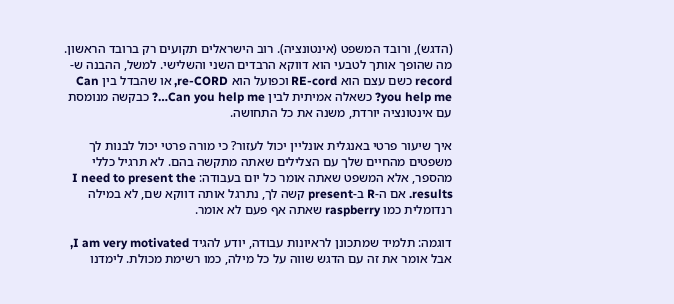(הדגש), ורובד המשפט (אינטונציה). רוב הישראלים תקועים רק ברובד הראשון. מה שהופך אותך לטבעי הוא דווקא הרבדים השני והשלישי. למשל, ההבנה ש-record כשם עצם הוא RE-cord וכפועל הוא re-CORD, או שהבדל בין Can you help me? כשאלה אמיתית לבין Can you help me…? כבקשה מנומסת עם אינטונציה יורדת, משנה את כל התחושה.

איך שיעור פרטי באנגלית אונליין יכול לעזור? כי מורה פרטי יכול לבנות לך משפטים מהחיים שלך עם הצלילים שאתה מתקשה בהם. לא תרגיל כללי מהספר, אלא המשפט שאתה אומר כל יום בעבודה: I need to present the results. אם ה-R ב-present קשה לך, נתרגל אותה דווקא שם, לא במילה רנדומלית כמו raspberry שאתה אף פעם לא אומר.

דוגמה: תלמיד שמתכונן לראיונות עבודה, יודע להגיד I am very motivated, אבל אומר את זה עם הדגש שווה על כל מילה, כמו רשימת מכולת. לימדנו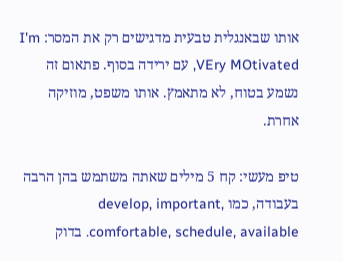אותו שבאנגלית טבעית מדגישים רק את המסר: I'm VEry MOtivated, עם ירידה בסוף. פתאום זה נשמע בטוח, לא מתאמץ. אותו משפט, מוזיקה אחרת.

טיפ מעשי: קח 5 מילים שאתה משתמש בהן הרבה בעבודה, כמו develop, important, comfortable, schedule, available. בדוק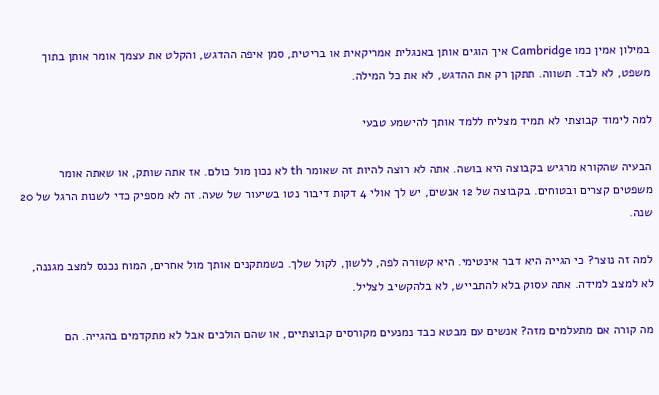במילון אמין כמו Cambridge איך הוגים אותן באנגלית אמריקאית או בריטית, סמן איפה ההדגש, והקלט את עצמך אומר אותן בתוך משפט, לא לבד. תשווה. תתקן רק את ההדגש, לא את כל המילה.

למה לימוד קבוצתי לא תמיד מצליח ללמד אותך להישמע טבעי

הבעיה שהקורא מרגיש בקבוצה היא בושה. אתה לא רוצה להיות זה שאומר th לא נכון מול כולם. אז אתה שותק, או שאתה אומר משפטים קצרים ובטוחים. בקבוצה של 12 אנשים, יש לך אולי 4 דקות דיבור נטו בשיעור של שעה. זה לא מספיק כדי לשנות הרגל של 20 שנה.

למה זה נוצר? כי הגייה היא דבר אינטימי. היא קשורה לפה, ללשון, לקול שלך. כשמתקנים אותך מול אחרים, המוח נכנס למצב מגננה, לא למצב למידה. אתה עסוק בלא להתבייש, לא בלהקשיב לצליל.

מה קורה אם מתעלמים מזה? אנשים עם מבטא כבד נמנעים מקורסים קבוצתיים, או שהם הולכים אבל לא מתקדמים בהגייה. הם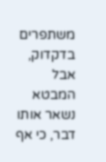משתפרים בדקדוק, אבל המבטא נשאר אותו דבר, כי אף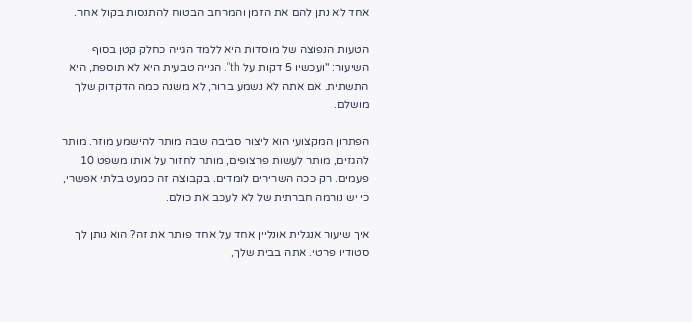אחד לא נתן להם את הזמן והמרחב הבטוח להתנסות בקול אחר.

הטעות הנפוצה של מוסדות היא ללמד הגייה כחלק קטן בסוף השיעור: "ועכשיו 5 דקות על th". הגייה טבעית היא לא תוספת, היא התשתית. אם אתה לא נשמע ברור, לא משנה כמה הדקדוק שלך מושלם.

הפתרון המקצועי הוא ליצור סביבה שבה מותר להישמע מוזר. מותר להגזים, מותר לעשות פרצופים, מותר לחזור על אותו משפט 10 פעמים. רק ככה השרירים לומדים. בקבוצה זה כמעט בלתי אפשרי, כי יש נורמה חברתית של לא לעכב את כולם.

איך שיעור אנגלית אונליין אחד על אחד פותר את זה? הוא נותן לך סטודיו פרטי. אתה בבית שלך,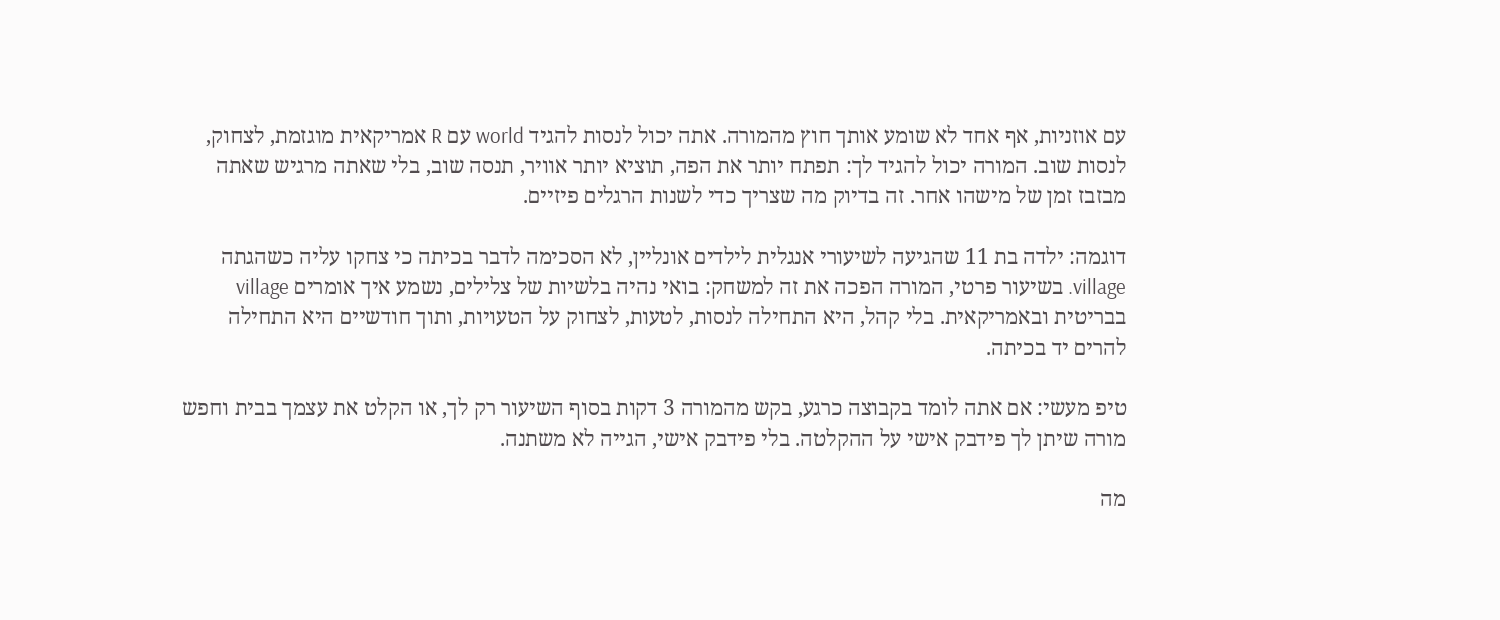עם אוזניות, אף אחד לא שומע אותך חוץ מהמורה. אתה יכול לנסות להגיד world עם R אמריקאית מוגזמת, לצחוק, לנסות שוב. המורה יכול להגיד לך: תפתח יותר את הפה, תוציא יותר אוויר, תנסה שוב, בלי שאתה מרגיש שאתה מבזבז זמן של מישהו אחר. זה בדיוק מה שצריך כדי לשנות הרגלים פיזיים.

דוגמה: ילדה בת 11 שהגיעה לשיעורי אנגלית לילדים אונליין, לא הסכימה לדבר בכיתה כי צחקו עליה כשהגתה village. בשיעור פרטי, המורה הפכה את זה למשחק: בואי נהיה בלשיות של צלילים, נשמע איך אומרים village בבריטית ובאמריקאית. בלי קהל, היא התחילה לנסות, לטעות, לצחוק על הטעויות, ותוך חודשיים היא התחילה להרים יד בכיתה.

טיפ מעשי: אם אתה לומד בקבוצה כרגע, בקש מהמורה 3 דקות בסוף השיעור רק לך, או הקלט את עצמך בבית וחפש מורה שיתן לך פידבק אישי על ההקלטה. בלי פידבק אישי, הגייה לא משתנה.

מה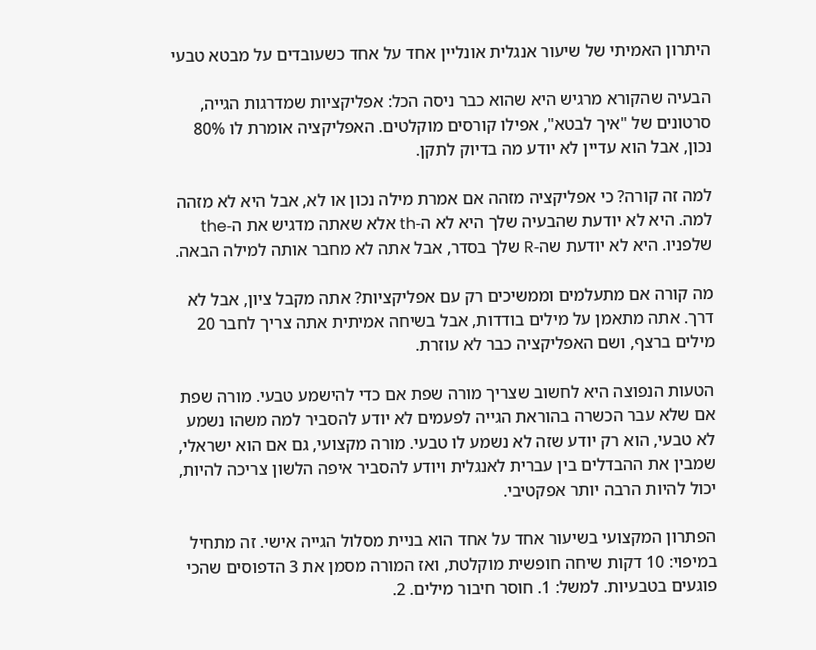היתרון האמיתי של שיעור אנגלית אונליין אחד על אחד כשעובדים על מבטא טבעי

הבעיה שהקורא מרגיש היא שהוא כבר ניסה הכל: אפליקציות שמדרגות הגייה, סרטונים של "איך לבטא", אפילו קורסים מוקלטים. האפליקציה אומרת לו 80% נכון, אבל הוא עדיין לא יודע מה בדיוק לתקן.

למה זה קורה? כי אפליקציה מזהה אם אמרת מילה נכון או לא, אבל היא לא מזהה למה. היא לא יודעת שהבעיה שלך היא לא ה-th אלא שאתה מדגיש את ה-the שלפניו. היא לא יודעת שה-R שלך בסדר, אבל אתה לא מחבר אותה למילה הבאה.

מה קורה אם מתעלמים וממשיכים רק עם אפליקציות? אתה מקבל ציון, אבל לא דרך. אתה מתאמן על מילים בודדות, אבל בשיחה אמיתית אתה צריך לחבר 20 מילים ברצף, ושם האפליקציה כבר לא עוזרת.

הטעות הנפוצה היא לחשוב שצריך מורה שפת אם כדי להישמע טבעי. מורה שפת אם שלא עבר הכשרה בהוראת הגייה לפעמים לא יודע להסביר למה משהו נשמע לא טבעי, הוא רק יודע שזה לא נשמע לו טבעי. מורה מקצועי, גם אם הוא ישראלי, שמבין את ההבדלים בין עברית לאנגלית ויודע להסביר איפה הלשון צריכה להיות, יכול להיות הרבה יותר אפקטיבי.

הפתרון המקצועי בשיעור אחד על אחד הוא בניית מסלול הגייה אישי. זה מתחיל במיפוי: 10 דקות שיחה חופשית מוקלטת, ואז המורה מסמן את 3 הדפוסים שהכי פוגעים בטבעיות. למשל: 1. חוסר חיבור מילים. 2.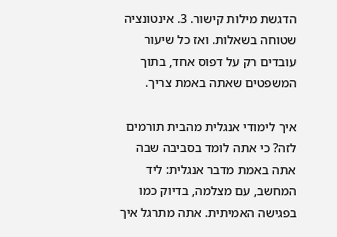הדגשת מילות קישור. 3. אינטונציה שטוחה בשאלות. ואז כל שיעור עובדים רק על דפוס אחד, בתוך המשפטים שאתה באמת צריך.

איך לימודי אנגלית מהבית תורמים לזה? כי אתה לומד בסביבה שבה אתה באמת מדבר אנגלית: ליד המחשב, עם מצלמה, בדיוק כמו בפגישה האמיתית. אתה מתרגל איך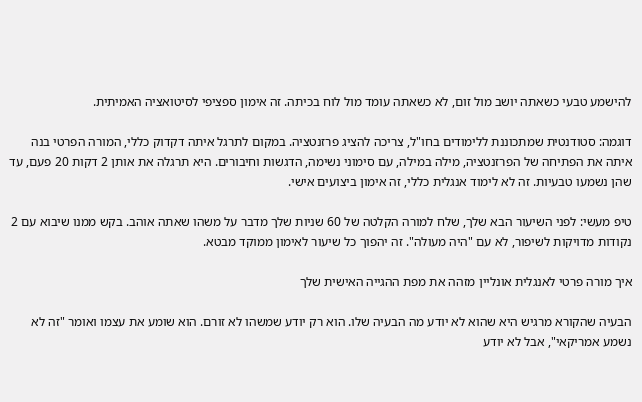להישמע טבעי כשאתה יושב מול זום, לא כשאתה עומד מול לוח בכיתה. זה אימון ספציפי לסיטואציה האמיתית.

דוגמה: סטודנטית שמתכוננת ללימודים בחו"ל, צריכה להציג פרזנטציה. במקום לתרגל איתה דקדוק כללי, המורה הפרטי בנה איתה את הפתיחה של הפרזנטציה, מילה במילה, עם סימוני נשימה, הדגשות וחיבורים. היא תרגלה את אותן 2 דקות 20 פעם, עד שהן נשמעו טבעיות. זה לא לימוד אנגלית כללי, זה אימון ביצועים אישי.

טיפ מעשי: לפני השיעור הבא שלך, שלח למורה הקלטה של 60 שניות שלך מדבר על משהו שאתה אוהב. בקש ממנו שיבוא עם 2 נקודות מדויקות לשיפור, לא עם "היה מעולה". זה יהפוך כל שיעור לאימון ממוקד מבטא.

איך מורה פרטי לאנגלית אונליין מזהה את מפת ההגייה האישית שלך

הבעיה שהקורא מרגיש היא שהוא לא יודע מה הבעיה שלו. הוא רק יודע שמשהו לא זורם. הוא שומע את עצמו ואומר "זה לא נשמע אמריקאי", אבל לא יודע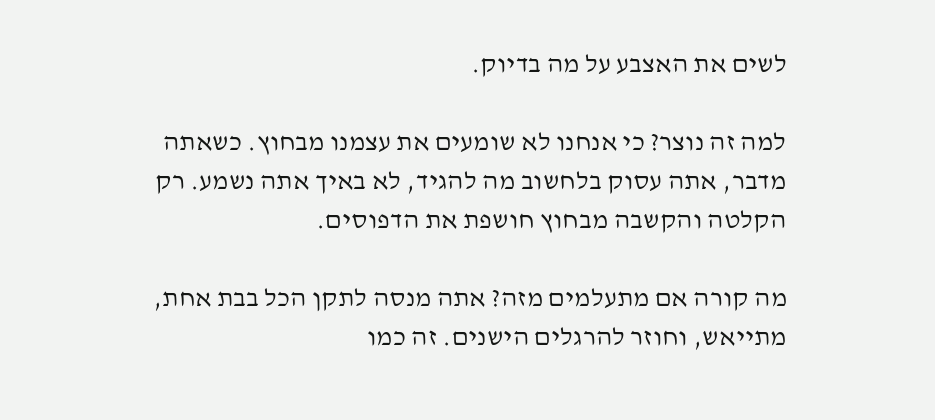לשים את האצבע על מה בדיוק.

למה זה נוצר? כי אנחנו לא שומעים את עצמנו מבחוץ. כשאתה מדבר, אתה עסוק בלחשוב מה להגיד, לא באיך אתה נשמע. רק הקלטה והקשבה מבחוץ חושפת את הדפוסים.

מה קורה אם מתעלמים מזה? אתה מנסה לתקן הכל בבת אחת, מתייאש, וחוזר להרגלים הישנים. זה כמו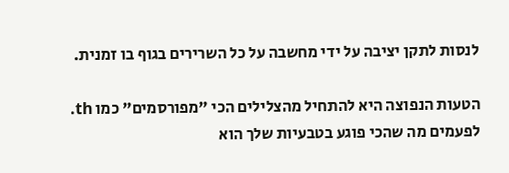לנסות לתקן יציבה על ידי מחשבה על כל השרירים בגוף בו זמנית.

הטעות הנפוצה היא להתחיל מהצלילים הכי "מפורסמים" כמו th. לפעמים מה שהכי פוגע בטבעיות שלך הוא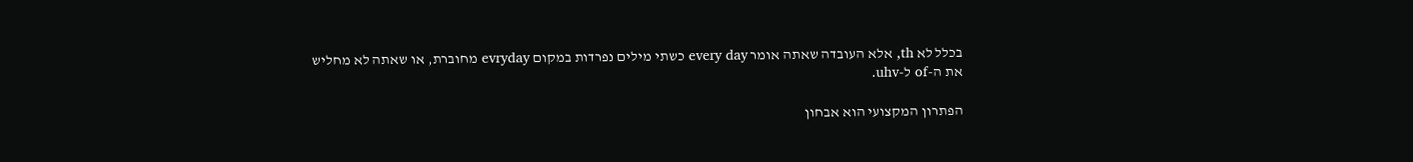בכלל לא th, אלא העובדה שאתה אומר every day כשתי מילים נפרדות במקום evryday מחוברת, או שאתה לא מחליש את ה-of ל-uhv.

הפתרון המקצועי הוא אבחון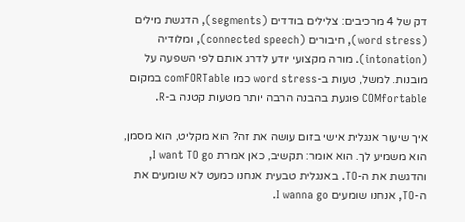דק של 4 מרכיבים: צלילים בודדים (segments), הדגשת מילים (word stress), חיבורים (connected speech), ומלודיה (intonation). מורה מקצועי יודע לדרג אותם לפי השפעה על מובנות. למשל, טעות ב-word stress כמו comFORTable במקום COMfortable פוגעת בהבנה הרבה יותר מטעות קטנה ב-R.

איך שיעור אנגלית אישי בזום עושה את זה? הוא מקליט, הוא מסמן, הוא משמיע לך. הוא אומר: תקשיב, כאן אמרת I want TO go, והדגשת את ה-TO. באנגלית טבעית אנחנו כמעט לא שומעים את ה-TO, אנחנו שומעים I wanna go.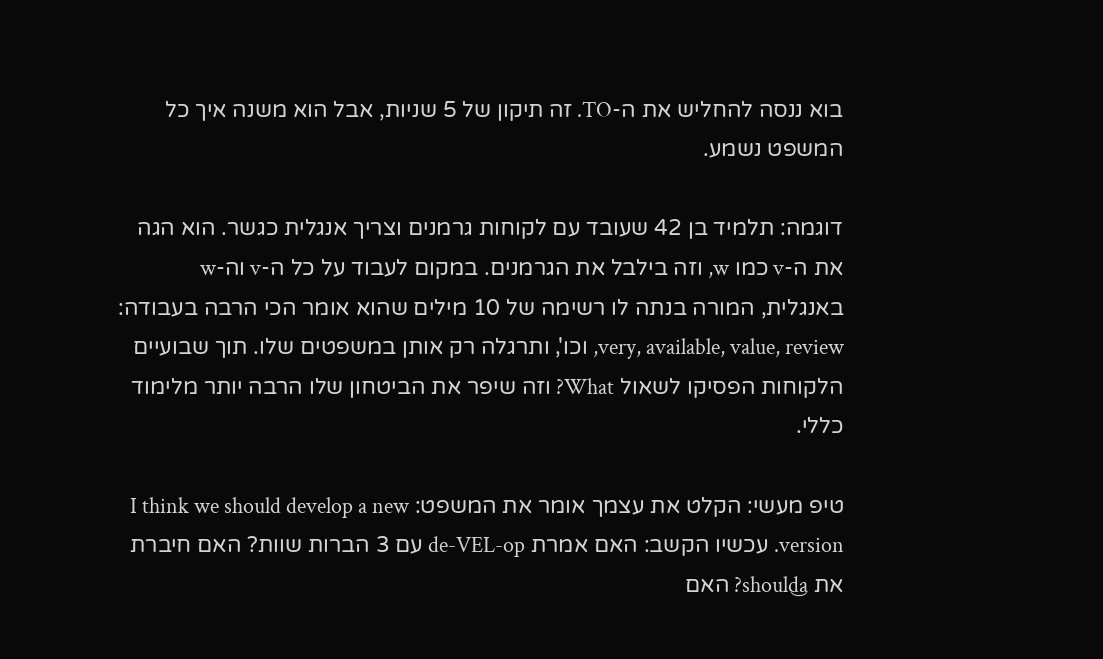בוא ננסה להחליש את ה-TO. זה תיקון של 5 שניות, אבל הוא משנה איך כל המשפט נשמע.

דוגמה: תלמיד בן 42 שעובד עם לקוחות גרמנים וצריך אנגלית כגשר. הוא הגה את ה-v כמו w, וזה בילבל את הגרמנים. במקום לעבוד על כל ה-v וה-w באנגלית, המורה בנתה לו רשימה של 10 מילים שהוא אומר הכי הרבה בעבודה: very, available, value, review, וכו', ותרגלה רק אותן במשפטים שלו. תוך שבועיים הלקוחות הפסיקו לשאול What? וזה שיפר את הביטחון שלו הרבה יותר מלימוד כללי.

טיפ מעשי: הקלט את עצמך אומר את המשפט: I think we should develop a new version. עכשיו הקשב: האם אמרת de-VEL-op עם 3 הברות שוות? האם חיברת את should‿a? האם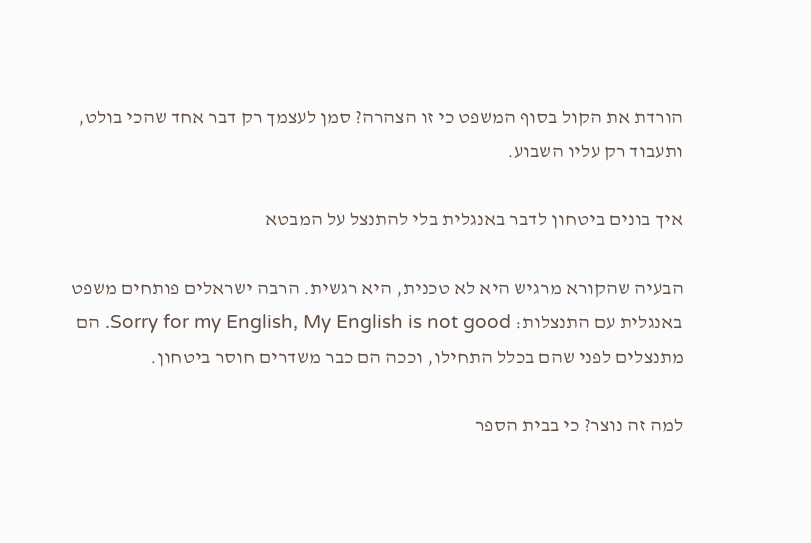הורדת את הקול בסוף המשפט כי זו הצהרה? סמן לעצמך רק דבר אחד שהכי בולט, ותעבוד רק עליו השבוע.

איך בונים ביטחון לדבר באנגלית בלי להתנצל על המבטא

הבעיה שהקורא מרגיש היא לא טכנית, היא רגשית. הרבה ישראלים פותחים משפט באנגלית עם התנצלות: Sorry for my English, My English is not good. הם מתנצלים לפני שהם בכלל התחילו, וככה הם כבר משדרים חוסר ביטחון.

למה זה נוצר? כי בבית הספר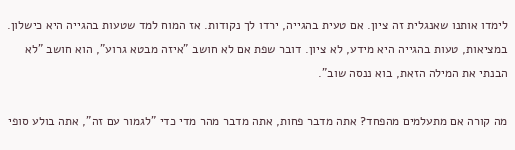לימדו אותנו שאנגלית זה ציון. אם טעית בהגייה, ירדו לך נקודות. אז המוח למד שטעות בהגייה היא כישלון. במציאות, טעות בהגייה היא מידע, לא ציון. דובר שפת אם לא חושב "איזה מבטא גרוע", הוא חושב "לא הבנתי את המילה הזאת, בוא ננסה שוב".

מה קורה אם מתעלמים מהפחד? אתה מדבר פחות, אתה מדבר מהר מדי כדי "לגמור עם זה", אתה בולע סופי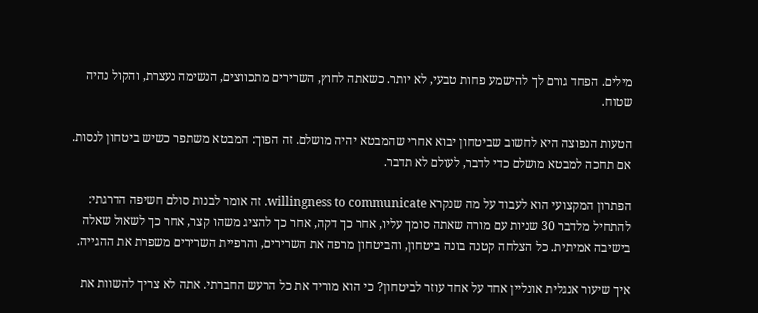מילים. הפחד גורם לך להישמע פחות טבעי, לא יותר. כשאתה לחוץ, השרירים מתכווצים, הנשימה נעצרת, והקול נהיה שטוח.

הטעות הנפוצה היא לחשוב שביטחון יבוא אחרי שהמבטא יהיה מושלם. זה הפוך: המבטא משתפר כשיש ביטחון לנסות. אם תחכה למבטא מושלם כדי לדבר, לעולם לא תדבר.

הפתרון המקצועי הוא לעבוד על מה שנקרא willingness to communicate. זה אומר לבנות סולם חשיפה הדרגתי: להתחיל מלדבר 30 שניות עם מורה שאתה סומך עליו, אחר כך דקה, אחר כך להציג משהו קצר, אחר כך לשאול שאלה בישיבה אמיתית. כל הצלחה קטנה בונה ביטחון, והביטחון מרפה את השרירים, והרפיית השרירים משפרת את ההגייה.

איך שיעור אנגלית אונליין אחד על אחד עוזר לביטחון? כי הוא מוריד את כל הרעש החברתי. אתה לא צריך להשוות את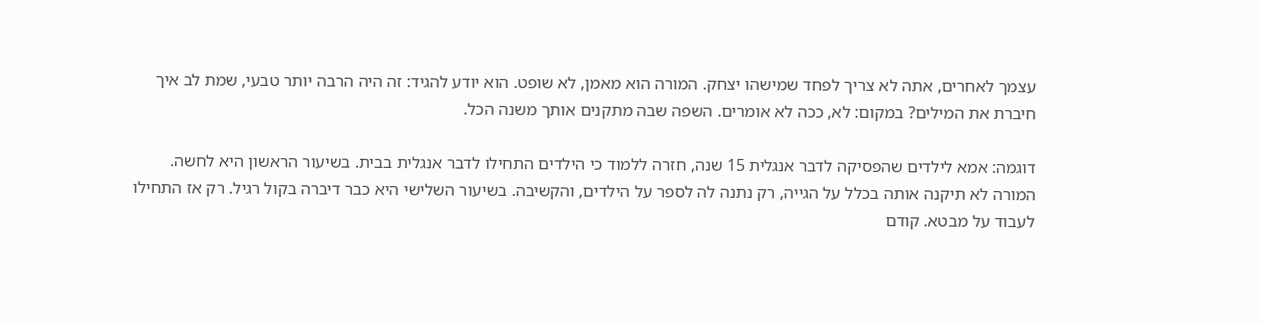עצמך לאחרים, אתה לא צריך לפחד שמישהו יצחק. המורה הוא מאמן, לא שופט. הוא יודע להגיד: זה היה הרבה יותר טבעי, שמת לב איך חיברת את המילים? במקום: לא, ככה לא אומרים. השפה שבה מתקנים אותך משנה הכל.

דוגמה: אמא לילדים שהפסיקה לדבר אנגלית 15 שנה, חזרה ללמוד כי הילדים התחילו לדבר אנגלית בבית. בשיעור הראשון היא לחשה. המורה לא תיקנה אותה בכלל על הגייה, רק נתנה לה לספר על הילדים, והקשיבה. בשיעור השלישי היא כבר דיברה בקול רגיל. רק אז התחילו לעבוד על מבטא. קודם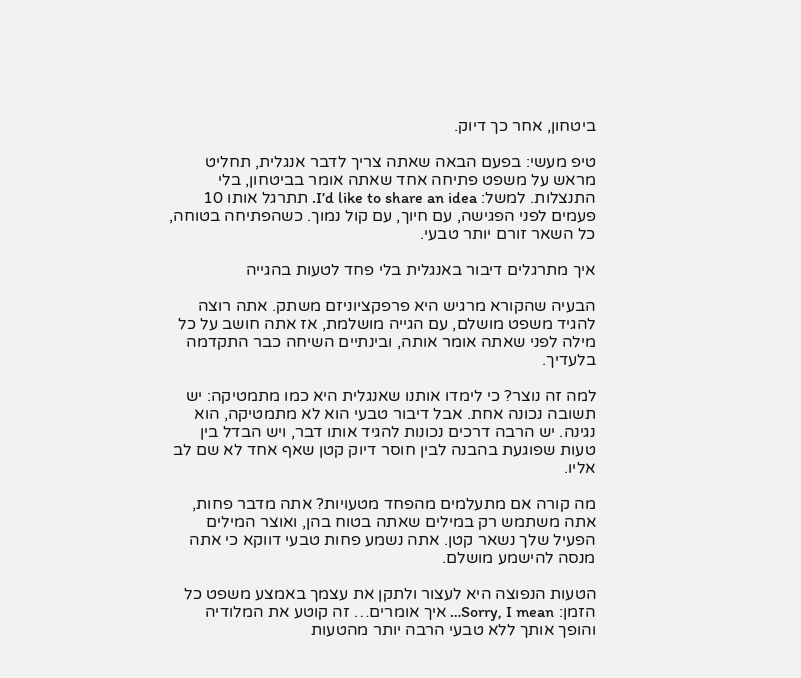ביטחון, אחר כך דיוק.

טיפ מעשי: בפעם הבאה שאתה צריך לדבר אנגלית, תחליט מראש על משפט פתיחה אחד שאתה אומר בביטחון, בלי התנצלות. למשל: I’d like to share an idea. תתרגל אותו 10 פעמים לפני הפגישה, עם חיוך, עם קול נמוך. כשהפתיחה בטוחה, כל השאר זורם יותר טבעי.

איך מתרגלים דיבור באנגלית בלי פחד לטעות בהגייה

הבעיה שהקורא מרגיש היא פרפקציוניזם משתק. אתה רוצה להגיד משפט מושלם, עם הגייה מושלמת, אז אתה חושב על כל מילה לפני שאתה אומר אותה, ובינתיים השיחה כבר התקדמה בלעדיך.

למה זה נוצר? כי לימדו אותנו שאנגלית היא כמו מתמטיקה: יש תשובה נכונה אחת. אבל דיבור טבעי הוא לא מתמטיקה, הוא נגינה. יש הרבה דרכים נכונות להגיד אותו דבר, ויש הבדל בין טעות שפוגעת בהבנה לבין חוסר דיוק קטן שאף אחד לא שם לב אליו.

מה קורה אם מתעלמים מהפחד מטעויות? אתה מדבר פחות, אתה משתמש רק במילים שאתה בטוח בהן, ואוצר המילים הפעיל שלך נשאר קטן. אתה נשמע פחות טבעי דווקא כי אתה מנסה להישמע מושלם.

הטעות הנפוצה היא לעצור ולתקן את עצמך באמצע משפט כל הזמן: Sorry, I mean… איך אומרים… זה קוטע את המלודיה והופך אותך ללא טבעי הרבה יותר מהטעות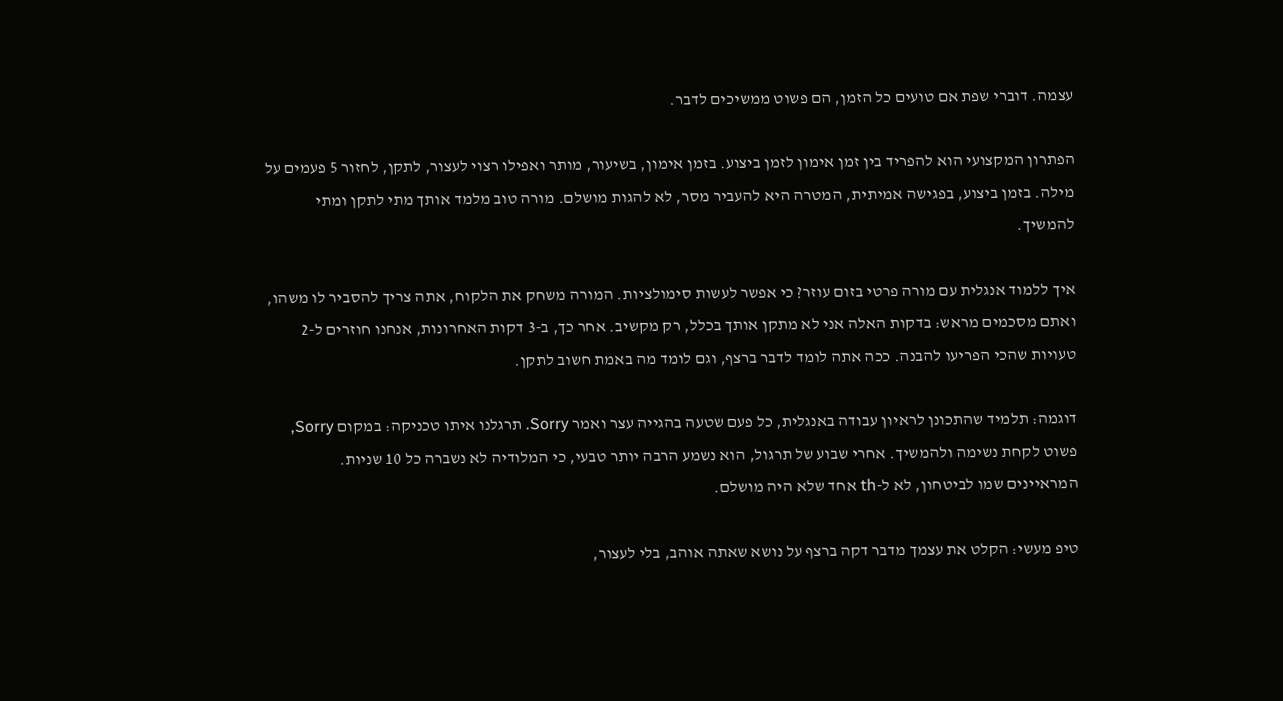עצמה. דוברי שפת אם טועים כל הזמן, הם פשוט ממשיכים לדבר.

הפתרון המקצועי הוא להפריד בין זמן אימון לזמן ביצוע. בזמן אימון, בשיעור, מותר ואפילו רצוי לעצור, לתקן, לחזור 5 פעמים על מילה. בזמן ביצוע, בפגישה אמיתית, המטרה היא להעביר מסר, לא להגות מושלם. מורה טוב מלמד אותך מתי לתקן ומתי להמשיך.

איך ללמוד אנגלית עם מורה פרטי בזום עוזר? כי אפשר לעשות סימולציות. המורה משחק את הלקוח, אתה צריך להסביר לו משהו, ואתם מסכמים מראש: בדקות האלה אני לא מתקן אותך בכלל, רק מקשיב. אחר כך, ב-3 דקות האחרונות, אנחנו חוזרים ל-2 טעויות שהכי הפריעו להבנה. ככה אתה לומד לדבר ברצף, וגם לומד מה באמת חשוב לתקן.

דוגמה: תלמיד שהתכונן לראיון עבודה באנגלית, כל פעם שטעה בהגייה עצר ואמר Sorry. תרגלנו איתו טכניקה: במקום Sorry, פשוט לקחת נשימה ולהמשיך. אחרי שבוע של תרגול, הוא נשמע הרבה יותר טבעי, כי המלודיה לא נשברה כל 10 שניות. המראיינים שמו לביטחון, לא ל-th אחד שלא היה מושלם.

טיפ מעשי: הקלט את עצמך מדבר דקה ברצף על נושא שאתה אוהב, בלי לעצור,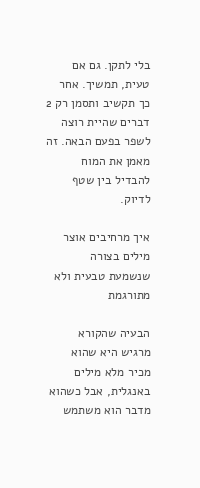בלי לתקן. גם אם טעית, תמשיך. אחר כך תקשיב ותסמן רק 2 דברים שהיית רוצה לשפר בפעם הבאה. זה מאמן את המוח להבדיל בין שטף לדיוק.

איך מרחיבים אוצר מילים בצורה שנשמעת טבעית ולא מתורגמת

הבעיה שהקורא מרגיש היא שהוא מכיר מלא מילים באנגלית, אבל כשהוא מדבר הוא משתמש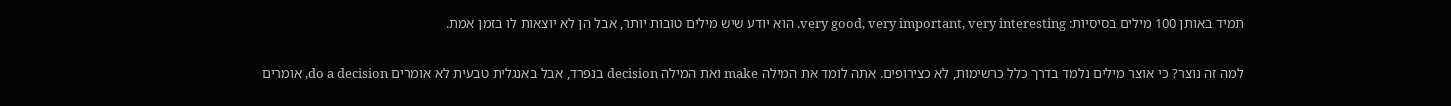תמיד באותן 100 מילים בסיסיות: very good, very important, very interesting. הוא יודע שיש מילים טובות יותר, אבל הן לא יוצאות לו בזמן אמת.

למה זה נוצר? כי אוצר מילים נלמד בדרך כלל כרשימות, לא כצירופים. אתה לומד את המילה make ואת המילה decision בנפרד, אבל באנגלית טבעית לא אומרים do a decision, אומרים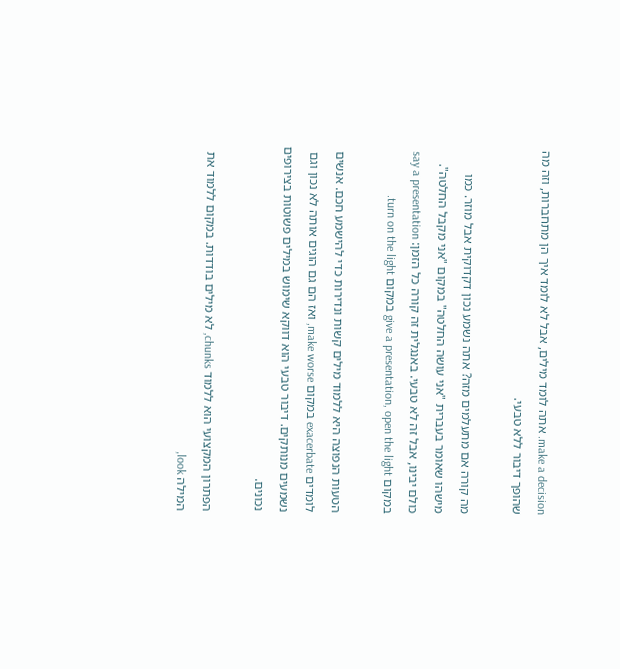make a decision. אתה לומד מילים, אבל לא לומד איך הן מתחברות, וזה מה שהופך דיבור ללא טבעי.

מה קורה אם מתעלמים מזה? אתה נשמע נכון דקדוקית אבל מוזר. כמו מישהו שאומר בעברית "אני עושה החלטה" במקום "אני מקבל החלטה". כולם יבינו, אבל זה לא טבעי. באנגלית זה קורה כל הזמן: say a presentation במקום give a presentation, open the light במקום turn on the light.

הטעות הנפוצה היא ללמוד מילים קשות ונדירות כדי להישמע חכם. אנשים לומדים exacerbate במקום make worse, ואז הם גם הוגים אותה לא נכון וגם נשמעים מנותקים. דיבור טבעי הוא דווקא שימוש במילים פשוטות בצירופים נכונים.

הפתרון המקצועי הוא ללמוד chunks, לא מילים בודדות. במקום ללמוד את המילה look,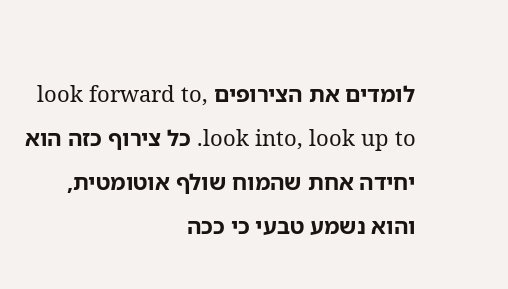לומדים את הצירופים look forward to, look into, look up to. כל צירוף כזה הוא יחידה אחת שהמוח שולף אוטומטית, והוא נשמע טבעי כי ככה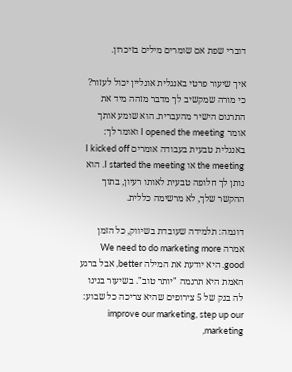דוברי שפת אם שומרים מילים בזיכרון.

איך שיעור פרטי באנגלית אונליין יכול לעזור? כי מורה שמקשיב לך מדבר מזהה מיד את התרגום הישיר מהעברית. הוא שומע אותך אומר I opened the meeting ואומר לך: באנגלית טבעית בעבודה אומרים I kicked off the meeting או I started the meeting. הוא נותן לך חלופה טבעית לאותו רעיון, בתוך ההקשר שלך, לא מרשימה כללית.

דוגמה: תלמידה שעובדת בשיווק, כל הזמן אמרה We need to do marketing more good. היא יודעת את המילה better, אבל ברגע האמת היא תרגמה "יותר טוב". בשיעור בנינו לה בנק של 5 צירופים שהיא צריכה כל שבוע: improve our marketing, step up our marketing,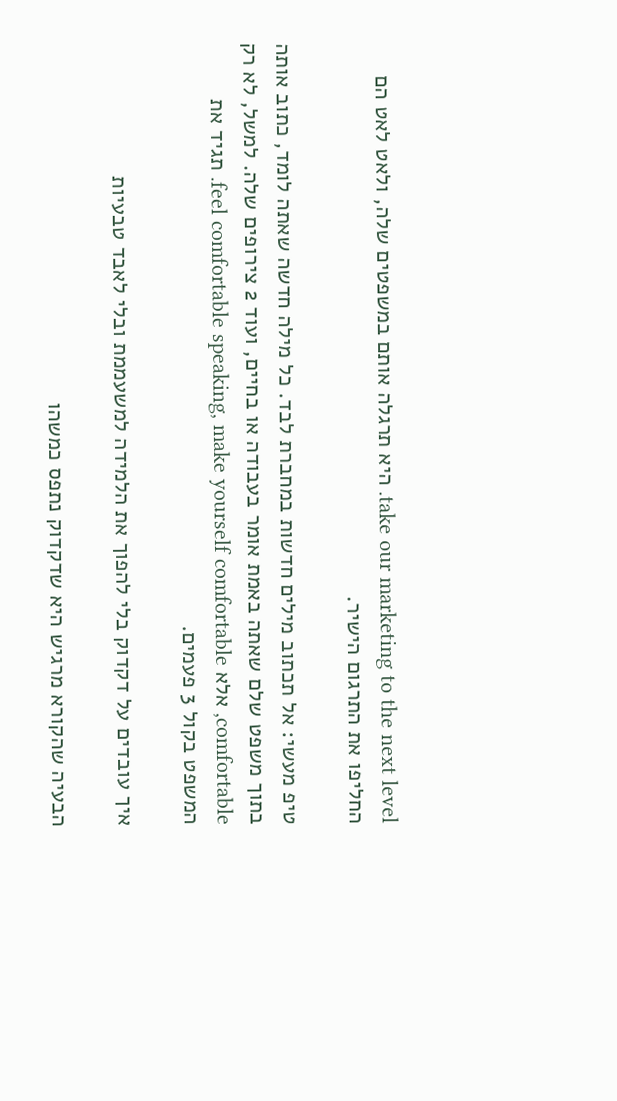take our marketing to the next level. היא תרגלה אותם במשפטים שלה, ולאט לאט הם החליפו את התרגום הישיר.

טיפ מעשי: אל תכתוב מילים חדשות במחברת לבד. כל מילה חדשה שאתה לומד, כתוב אותה בתוך משפט שלם שאתה באמת אומר בעבודה או בחיים, ועוד 2 צירופים שלה. למשל, לא רק comfortable, אלא feel comfortable speaking, make yourself comfortable. תגיד את המשפט בקול 3 פעמים.

איך עובדים על דקדוק בלי להפוך את הלמידה למשעממת ובלי לאבד טבעיות

הבעיה שהקורא מרגיש היא שדקדוק נתפס כמשהו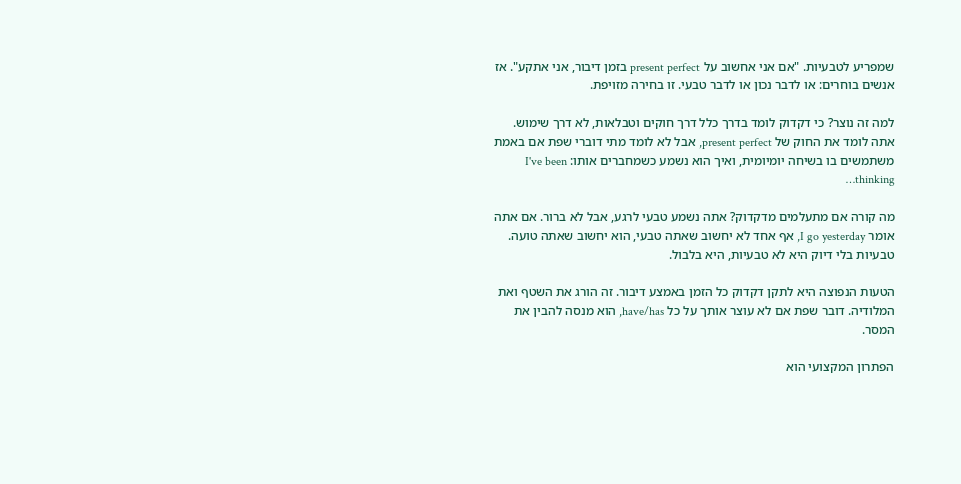שמפריע לטבעיות. "אם אני אחשוב על present perfect בזמן דיבור, אני אתקע". אז אנשים בוחרים: או לדבר נכון או לדבר טבעי. זו בחירה מזויפת.

למה זה נוצר? כי דקדוק לומד בדרך כלל דרך חוקים וטבלאות, לא דרך שימוש. אתה לומד את החוק של present perfect, אבל לא לומד מתי דוברי שפת אם באמת משתמשים בו בשיחה יומיומית, ואיך הוא נשמע כשמחברים אותו: I've been thinking…

מה קורה אם מתעלמים מדקדוק? אתה נשמע טבעי לרגע, אבל לא ברור. אם אתה אומר I go yesterday, אף אחד לא יחשוב שאתה טבעי, הוא יחשוב שאתה טועה. טבעיות בלי דיוק היא לא טבעיות, היא בלבול.

הטעות הנפוצה היא לתקן דקדוק כל הזמן באמצע דיבור. זה הורג את השטף ואת המלודיה. דובר שפת אם לא עוצר אותך על כל have/has, הוא מנסה להבין את המסר.

הפתרון המקצועי הוא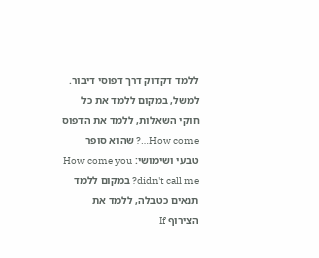ללמד דקדוק דרך דפוסי דיבור. למשל, במקום ללמד את כל חוקי השאלות, ללמד את הדפוס How come…? שהוא סופר טבעי ושימושי: How come you didn't call me? במקום ללמד תנאים כטבלה, ללמד את הצירוף If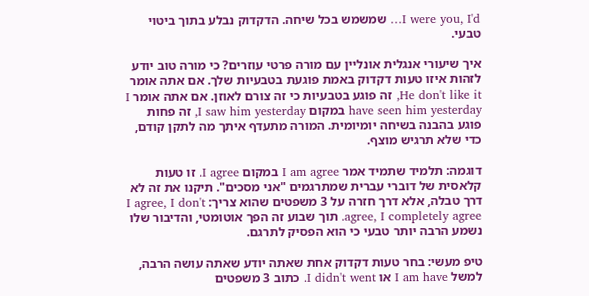I were you, I'd… שמשמש בכל שיחה. הדקדוק נבלע בתוך ביטוי טבעי.

איך שיעורי אנגלית אונליין עם מורה פרטי עוזרים? כי מורה טוב יודע לזהות איזו טעות דקדוק באמת פוגעת בטבעיות שלך. אם אתה אומר He don't like it, זה פוגע בטבעיות כי זה צורם לאוזן. אם אתה אומר I have seen him yesterday במקום I saw him yesterday, זה פחות פוגע בהבנה בשיחה יומיומית. המורה מתעדף איתך מה לתקן קודם, כדי שלא תרגיש מוצף.

דוגמה: תלמיד שתמיד אמר I am agree במקום I agree. זו טעות קלאסית של דוברי עברית שמתרגמים "אני מסכים". תיקנו את זה לא דרך טבלה, אלא דרך חזרה על 3 משפטים שהוא צריך: I agree, I don't agree, I completely agree. תוך שבוע זה הפך אוטומטי, והדיבור שלו נשמע הרבה יותר טבעי כי הוא הפסיק לתרגם.

טיפ מעשי: בחר טעות דקדוק אחת שאתה יודע שאתה עושה הרבה, למשל I am have או I didn't went. כתוב 3 משפטים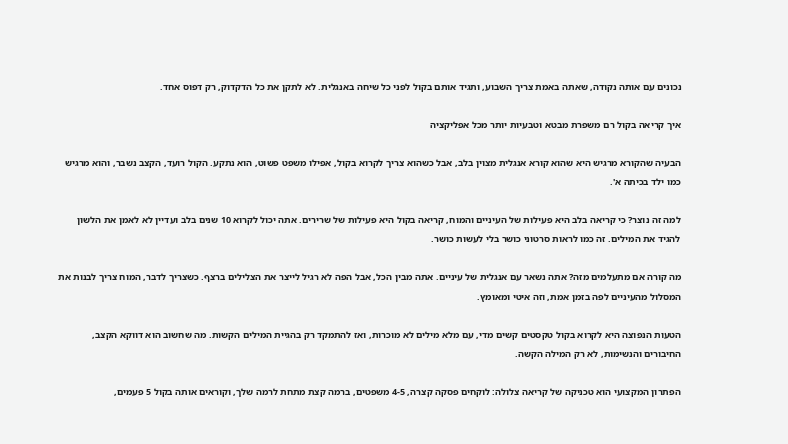נכונים עם אותה נקודה, שאתה באמת צריך השבוע, ותגיד אותם בקול לפני כל שיחה באנגלית. לא לתקן את כל הדקדוק, רק דפוס אחד.

איך קריאה בקול רם משפרת מבטא וטבעיות יותר מכל אפליקציה

הבעיה שהקורא מרגיש היא שהוא קורא אנגלית מצוין בלב, אבל כשהוא צריך לקרוא בקול, אפילו משפט פשוט, הוא נתקע. הקול רועד, הקצב נשבר, והוא מרגיש כמו ילד בכיתה א'.

למה זה נוצר? כי קריאה בלב היא פעילות של העיניים והמוח, קריאה בקול היא פעילות של שרירים. אתה יכול לקרוא 10 שנים בלב ועדיין לא לאמן את הלשון להגיד את המילים. זה כמו לראות סרטוני כושר בלי לעשות כושר.

מה קורה אם מתעלמים מזה? אתה נשאר עם אנגלית של עיניים. אתה מבין הכל, אבל הפה לא רגיל לייצר את הצלילים ברצף. כשצריך לדבר, המוח צריך לבנות את המסלול מהעיניים לפה בזמן אמת, וזה איטי ומאומץ.

הטעות הנפוצה היא לקרוא בקול טקסטים קשים מדי, עם מלא מילים לא מוכרות, ואז להתמקד רק בהגיית המילים הקשות. מה שחשוב הוא דווקא הקצב, החיבורים והנשימות, לא רק המילה הקשה.

הפתרון המקצועי הוא טכניקה של קריאה צלולה: לוקחים פסקה קצרה, 4-5 משפטים, ברמה קצת מתחת לרמה שלך, וקוראים אותה בקול 5 פעמים,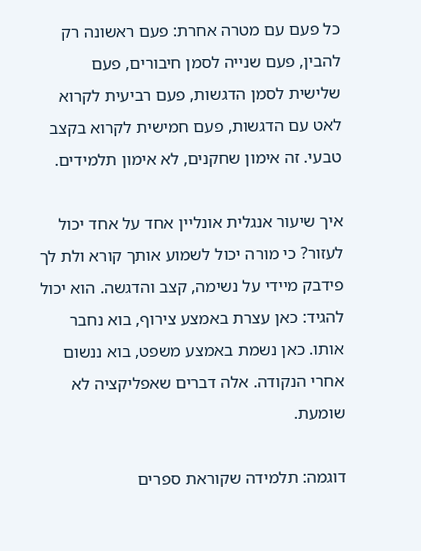כל פעם עם מטרה אחרת: פעם ראשונה רק להבין, פעם שנייה לסמן חיבורים, פעם שלישית לסמן הדגשות, פעם רביעית לקרוא לאט עם הדגשות, פעם חמישית לקרוא בקצב טבעי. זה אימון שחקנים, לא אימון תלמידים.

איך שיעור אנגלית אונליין אחד על אחד יכול לעזור? כי מורה יכול לשמוע אותך קורא ולת לך פידבק מיידי על נשימה, קצב והדגשה. הוא יכול להגיד: כאן עצרת באמצע צירוף, בוא נחבר אותו. כאן נשמת באמצע משפט, בוא ננשום אחרי הנקודה. אלה דברים שאפליקציה לא שומעת.

דוגמה: תלמידה שקוראת ספרים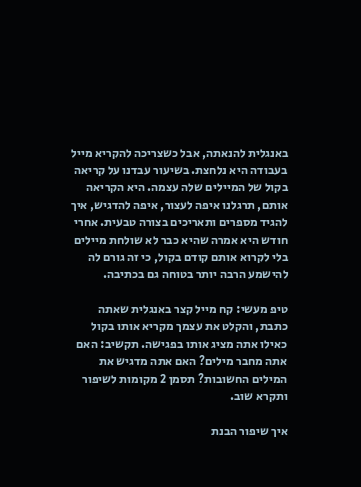באנגלית להנאתה, אבל כשצריכה להקריא מייל בעבודה היא נלחצת. בשיעור עבדנו על קריאה בקול של המיילים שלה עצמה. היא הקריאה אותם, תרגלנו איפה לעצור, איפה להדגיש, איך להגיד מספרים ותאריכים בצורה טבעית. אחרי חודש היא אמרה שהיא כבר לא שולחת מיילים בלי לקרוא אותם קודם בקול, כי זה גורם לה להישמע הרבה יותר בטוחה גם בכתיבה.

טיפ מעשי: קח מייל קצר באנגלית שאתה כתבת, והקלט את עצמך מקריא אותו בקול כאילו אתה מציג אותו בפגישה. תקשיב: האם אתה מחבר מילים? האם אתה מדגיש את המילים החשובות? תסמן 2 מקומות לשיפור ותקרא שוב.

איך שיפור הבנת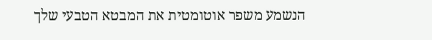הנשמע משפר אוטומטית את המבטא הטבעי שלך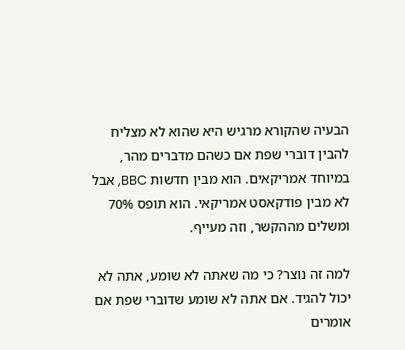הבעיה שהקורא מרגיש היא שהוא לא מצליח להבין דוברי שפת אם כשהם מדברים מהר, במיוחד אמריקאים. הוא מבין חדשות BBC, אבל לא מבין פודקאסט אמריקאי. הוא תופס 70% ומשלים מההקשר, וזה מעייף.

למה זה נוצר? כי מה שאתה לא שומע, אתה לא יכול להגיד. אם אתה לא שומע שדוברי שפת אם אומרים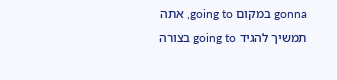gonna במקום going to, אתה תמשיך להגיד going to בצורה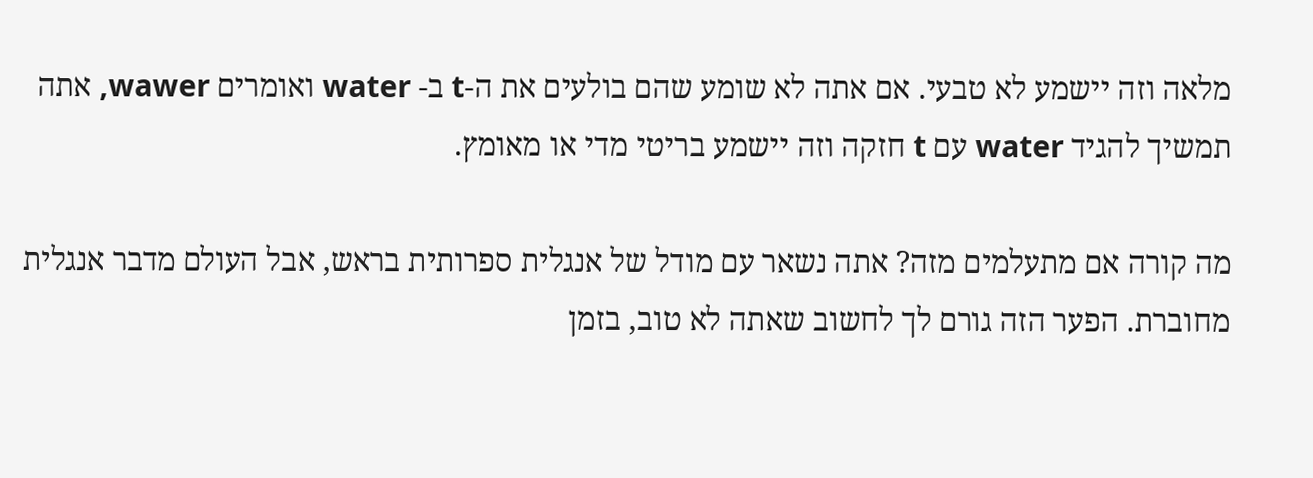מלאה וזה יישמע לא טבעי. אם אתה לא שומע שהם בולעים את ה-t ב- water ואומרים wawer, אתה תמשיך להגיד water עם t חזקה וזה יישמע בריטי מדי או מאומץ.

מה קורה אם מתעלמים מזה? אתה נשאר עם מודל של אנגלית ספרותית בראש, אבל העולם מדבר אנגלית מחוברת. הפער הזה גורם לך לחשוב שאתה לא טוב, בזמן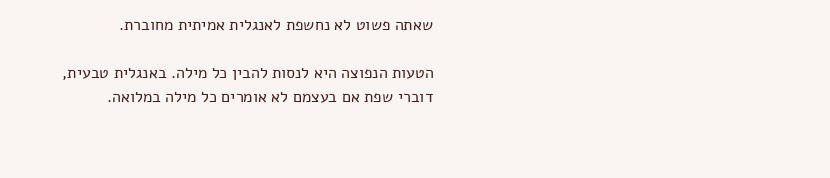שאתה פשוט לא נחשפת לאנגלית אמיתית מחוברת.

הטעות הנפוצה היא לנסות להבין כל מילה. באנגלית טבעית, דוברי שפת אם בעצמם לא אומרים כל מילה במלואה.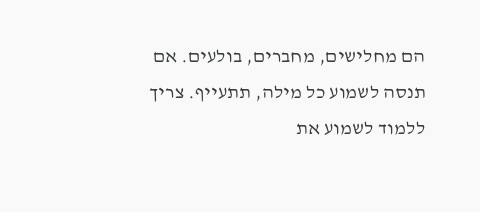הם מחלישים, מחברים, בולעים. אם תנסה לשמוע כל מילה, תתעייף. צריך ללמוד לשמוע את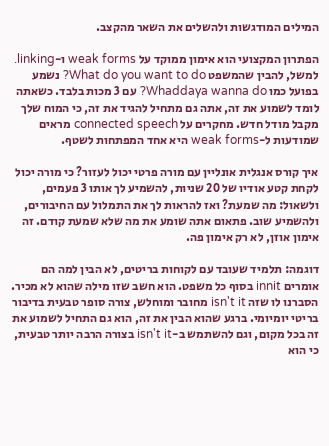המילים המודגשות ולהשלים את השאר מהקצב.

הפתרון המקצועי הוא אימון ממוקד על weak forms ו-linking. למשל, להבין שהמשפט What do you want to do? נשמע בפועל כמו Whaddaya wanna do? עם 3 מכות בלבד. כשאתה לומד לשמוע את זה, אתה גם מתחיל להגיד את זה, כי המוח שלך מקבל מודל חדש. מחקרים על connected speech מראים שמודעות ל-weak forms היא אחד המפתחות לשטף.

איך קורס אנגלית אונליין עם מורה פרטי יכול לעזור? כי מורה יכול לקחת קטע אודיו של 20 שניות, להשמיע לך אותו 3 פעמים, ולשאול: מה שמעת? ואז להראות לך את התמלול עם החיבורים, ולהשמיע שוב. פתאום אתה שומע את מה שלא שמעת קודם. זה אימון אוזן, לא רק אימון פה.

דוגמה: תלמיד שעובד עם לקוחות בריטים, לא הבין למה הם אומרים innit בסוף כל משפט. הוא חשב שזו מילה שהוא לא מכיר. הסברנו לו שזה isn't it מחובר ומוחלש, צורה סופר טבעית בדיבור בריטי יומיומי. ברגע שהוא הבין את זה, הוא גם התחיל לשמוע את זה בכל מקום, וגם להשתמש ב-isn't it בצורה הרבה יותר טבעית, כי הוא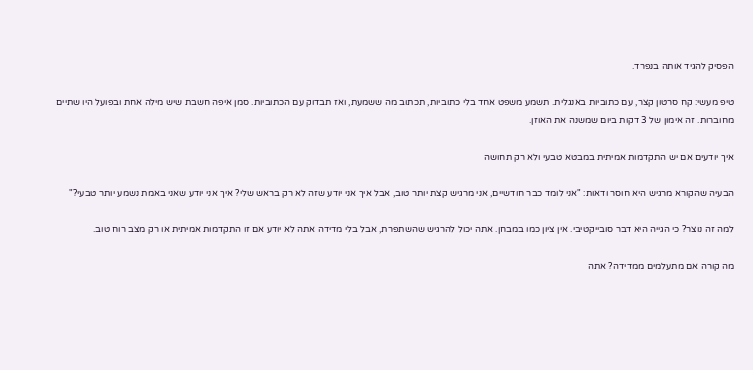הפסיק להגיד אותה בנפרד.

טיפ מעשי: קח סרטון קצר, עם כתוביות באנגלית. תשמע משפט אחד בלי כתוביות, תכתוב מה ששמעת, ואז תבדוק עם הכתוביות. סמן איפה חשבת שיש מילה אחת ובפועל היו שתיים מחוברות. זה אימון של 3 דקות ביום שמשנה את האוזן.

איך יודעים אם יש התקדמות אמיתית במבטא טבעי ולא רק תחושה

הבעיה שהקורא מרגיש היא חוסר ודאות: "אני לומד כבר חודשיים, אני מרגיש קצת יותר טוב, אבל איך אני יודע שזה לא רק בראש שלי? איך אני יודע שאני באמת נשמע יותר טבעי?"

למה זה נוצר? כי הגייה היא דבר סובייקטיבי. אין ציון כמו במבחן. אתה יכול להרגיש שהשתפרת, אבל בלי מדידה אתה לא יודע אם זו התקדמות אמיתית או רק מצב רוח טוב.

מה קורה אם מתעלמים ממדידה? אתה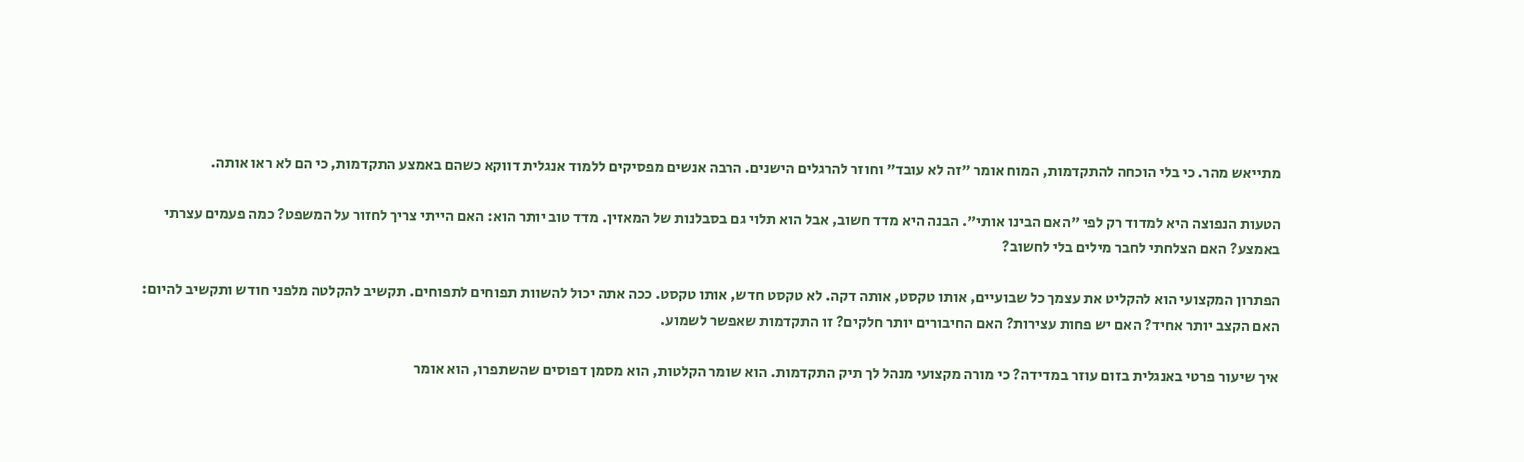מתייאש מהר. כי בלי הוכחה להתקדמות, המוח אומר "זה לא עובד" וחוזר להרגלים הישנים. הרבה אנשים מפסיקים ללמוד אנגלית דווקא כשהם באמצע התקדמות, כי הם לא ראו אותה.

הטעות הנפוצה היא למדוד רק לפי "האם הבינו אותי". הבנה היא מדד חשוב, אבל הוא תלוי גם בסבלנות של המאזין. מדד טוב יותר הוא: האם הייתי צריך לחזור על המשפט? כמה פעמים עצרתי באמצע? האם הצלחתי לחבר מילים בלי לחשוב?

הפתרון המקצועי הוא להקליט את עצמך כל שבועיים, אותו טקסט, אותה דקה. לא טקסט חדש, אותו טקסט. ככה אתה יכול להשוות תפוחים לתפוחים. תקשיב להקלטה מלפני חודש ותקשיב להיום: האם הקצב יותר אחיד? האם יש פחות עצירות? האם החיבורים יותר חלקים? זו התקדמות שאפשר לשמוע.

איך שיעור פרטי באנגלית בזום עוזר במדידה? כי מורה מקצועי מנהל לך תיק התקדמות. הוא שומר הקלטות, הוא מסמן דפוסים שהשתפרו, הוא אומר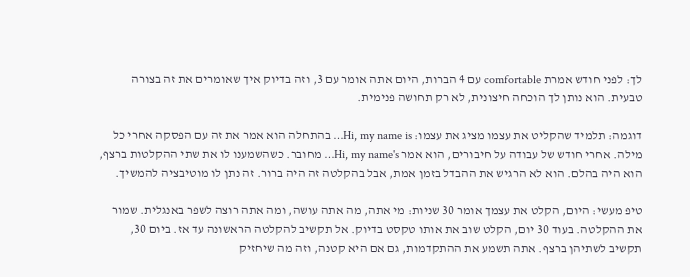לך: לפני חודש אמרת comfortable עם 4 הברות, היום אתה אומר עם 3, וזה בדיוק איך שאומרים את זה בצורה טבעית. הוא נותן לך הוכחה חיצונית, לא רק תחושה פנימית.

דוגמה: תלמיד שהקליט את עצמו מציג את עצמו: Hi, my name is… בהתחלה הוא אמר את זה עם הפסקה אחרי כל מילה. אחרי חודש של עבודה על חיבורים, הוא אמר Hi, my name's… מחובר. כשהשמענו לו את שתי ההקלטות ברצף, הוא היה בהלם. הוא לא הרגיש את ההבדל בזמן אמת, אבל בהקלטה זה היה ברור. זה נתן לו מוטיבציה להמשיך.

טיפ מעשי: היום, הקלט את עצמך אומר 30 שניות: מי אתה, מה אתה עושה, ומה אתה רוצה לשפר באנגלית. שמור את ההקלטה. בעוד 30 יום, הקלט שוב את אותו טקסט בדיוק. אל תקשיב להקלטה הראשונה עד אז. ביום 30, תקשיב לשתיהן ברצף. אתה תשמע את ההתקדמות, גם אם היא קטנה, וזה מה שיחזיק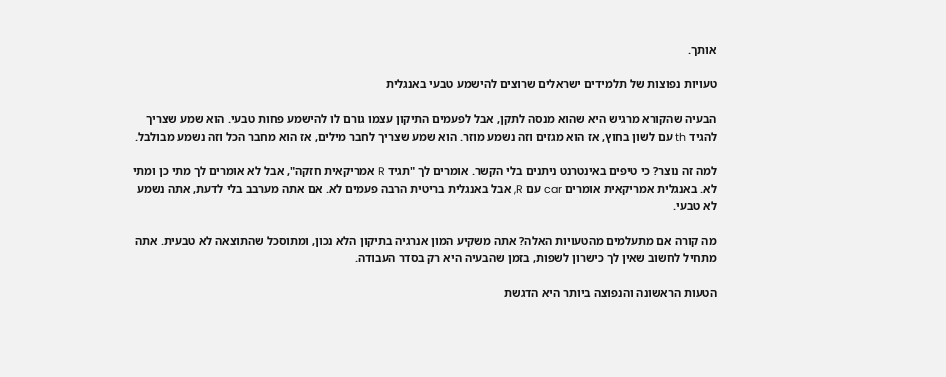אותך.

טעויות נפוצות של תלמידים ישראלים שרוצים להישמע טבעי באנגלית

הבעיה שהקורא מרגיש היא שהוא מנסה לתקן, אבל לפעמים התיקון עצמו גורם לו להישמע פחות טבעי. הוא שמע שצריך להגיד th עם לשון בחוץ, אז הוא מגזים וזה נשמע מוזר. הוא שמע שצריך לחבר מילים, אז הוא מחבר הכל וזה נשמע מבולבל.

למה זה נוצר? כי טיפים באינטרנט ניתנים בלי הקשר. אומרים לך "תגיד R אמריקאית חזקה", אבל לא אומרים לך מתי כן ומתי לא. באנגלית אמריקאית אומרים car עם R, אבל באנגלית בריטית הרבה פעמים לא. אם אתה מערבב בלי לדעת, אתה נשמע לא טבעי.

מה קורה אם מתעלמים מהטעויות האלה? אתה משקיע המון אנרגיה בתיקון הלא נכון, ומתוסכל שהתוצאה לא טבעית. אתה מתחיל לחשוב שאין לך כישרון לשפות, בזמן שהבעיה היא רק בסדר העבודה.

הטעות הראשונה והנפוצה ביותר היא הדגשת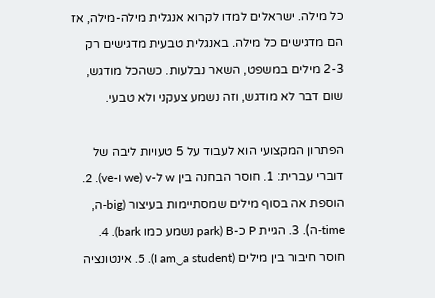כל מילה. ישראלים למדו לקרוא אנגלית מילה-מילה, אז הם מדגישים כל מילה. באנגלית טבעית מדגישים רק 2-3 מילים במשפט, השאר נבלעות. כשהכל מודגש, שום דבר לא מודגש, וזה נשמע צעקני ולא טבעי.

הפתרון המקצועי הוא לעבוד על 5 טעויות ליבה של דוברי עברית: 1. חוסר הבחנה בין w ל-v (we ו-ve). 2. הוספת אה בסוף מילים שמסתיימות בעיצור (big-ה, time-ה). 3. הגיית P כ-B (park נשמע כמו bark). 4. חוסר חיבור בין מילים (I am‿a student). 5. אינטונציה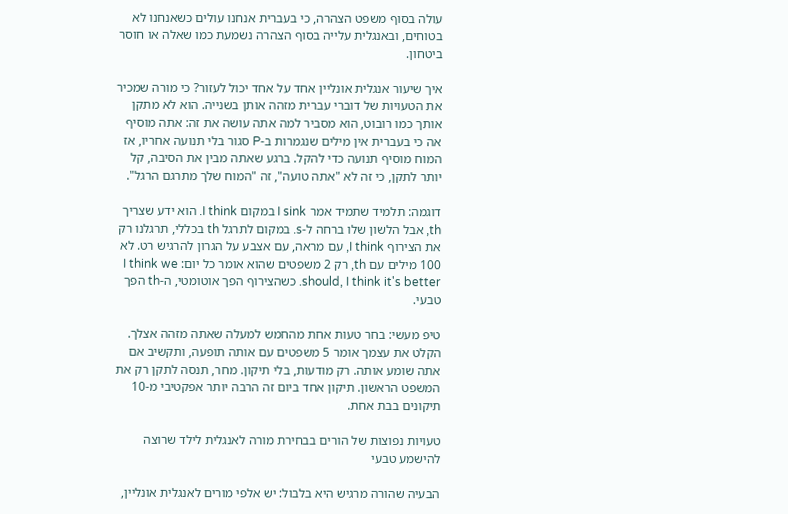עולה בסוף משפט הצהרה, כי בעברית אנחנו עולים כשאנחנו לא בטוחים, ובאנגלית עלייה בסוף הצהרה נשמעת כמו שאלה או חוסר ביטחון.

איך שיעור אנגלית אונליין אחד על אחד יכול לעזור? כי מורה שמכיר את הטעויות של דוברי עברית מזהה אותן בשנייה. הוא לא מתקן אותך כמו רובוט, הוא מסביר למה אתה עושה את זה: אתה מוסיף אה כי בעברית אין מילים שנגמרות ב-P סגור בלי תנועה אחריו, אז המוח מוסיף תנועה כדי להקל. ברגע שאתה מבין את הסיבה, קל יותר לתקן, כי זה לא "אתה טועה", זה "המוח שלך מתרגם הרגל".

דוגמה: תלמיד שתמיד אמר I sink במקום I think. הוא ידע שצריך th, אבל הלשון שלו ברחה ל-s. במקום לתרגל th בכללי, תרגלנו רק את הצירוף I think, עם מראה, עם אצבע על הגרון להרגיש רט. לא 100 מילים עם th, רק 2 משפטים שהוא אומר כל יום: I think we should, I think it's better. כשהצירוף הפך אוטומטי, ה-th הפך טבעי.

טיפ מעשי: בחר טעות אחת מהחמש למעלה שאתה מזהה אצלך. הקלט את עצמך אומר 5 משפטים עם אותה תופעה, ותקשיב אם אתה שומע אותה. רק מודעות, בלי תיקון. מחר, תנסה לתקן רק את המשפט הראשון. תיקון אחד ביום זה הרבה יותר אפקטיבי מ-10 תיקונים בבת אחת.

טעויות נפוצות של הורים בבחירת מורה לאנגלית לילד שרוצה להישמע טבעי

הבעיה שהורה מרגיש היא בלבול: יש אלפי מורים לאנגלית אונליין,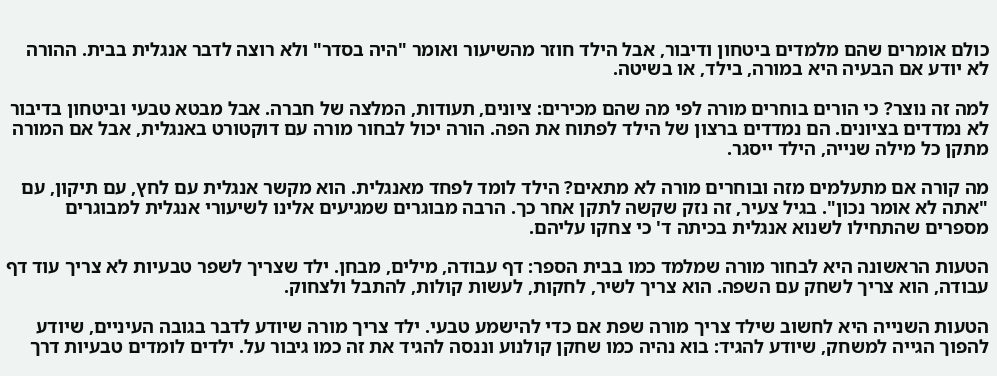כולם אומרים שהם מלמדים ביטחון ודיבור, אבל הילד חוזר מהשיעור ואומר "היה בסדר" ולא רוצה לדבר אנגלית בבית. ההורה לא יודע אם הבעיה היא במורה, בילד, או בשיטה.

למה זה נוצר? כי הורים בוחרים מורה לפי מה שהם מכירים: ציונים, תעודות, המלצה של חברה. אבל מבטא טבעי וביטחון בדיבור לא נמדדים בציונים. הם נמדדים ברצון של הילד לפתוח את הפה. הורה יכול לבחור מורה עם דוקטורט באנגלית, אבל אם המורה מתקן כל מילה שנייה, הילד ייסגר.

מה קורה אם מתעלמים מזה ובוחרים מורה לא מתאים? הילד לומד לפחד מאנגלית. הוא מקשר אנגלית עם לחץ, עם תיקון, עם "אתה לא אומר נכון". בגיל צעיר, זה נזק שקשה לתקן אחר כך. הרבה מבוגרים שמגיעים אלינו לשיעורי אנגלית למבוגרים מספרים שהתחילו לשנוא אנגלית בכיתה ד' כי צחקו עליהם.

הטעות הראשונה היא לבחור מורה שמלמד כמו בבית הספר: דף עבודה, מילים, מבחן. ילד שצריך לשפר טבעיות לא צריך עוד דף עבודה, הוא צריך לשחק עם השפה. הוא צריך לשיר, לחקות, לעשות קולות, להתבל ולצחוק.

הטעות השנייה היא לחשוב שילד צריך מורה שפת אם כדי להישמע טבעי. ילד צריך מורה שיודע לדבר בגובה העיניים, שיודע להפוך הגייה למשחק, שיודע להגיד: בוא נהיה כמו שחקן קולנוע וננסה להגיד את זה כמו גיבור על. ילדים לומדים טבעיות דרך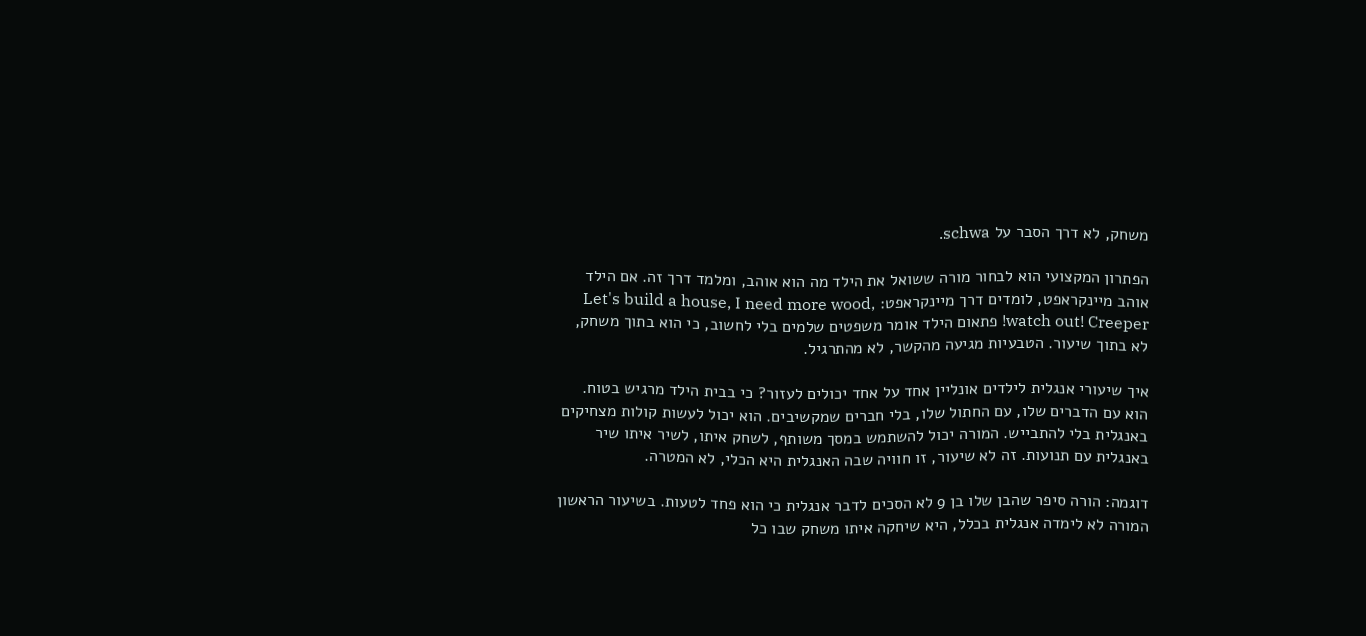משחק, לא דרך הסבר על schwa.

הפתרון המקצועי הוא לבחור מורה ששואל את הילד מה הוא אוהב, ומלמד דרך זה. אם הילד אוהב מיינקראפט, לומדים דרך מיינקראפט: Let's build a house, I need more wood, watch out! Creeper! פתאום הילד אומר משפטים שלמים בלי לחשוב, כי הוא בתוך משחק, לא בתוך שיעור. הטבעיות מגיעה מהקשר, לא מהתרגיל.

איך שיעורי אנגלית לילדים אונליין אחד על אחד יכולים לעזור? כי בבית הילד מרגיש בטוח. הוא עם הדברים שלו, עם החתול שלו, בלי חברים שמקשיבים. הוא יכול לעשות קולות מצחיקים באנגלית בלי להתבייש. המורה יכול להשתמש במסך משותף, לשחק איתו, לשיר איתו שיר באנגלית עם תנועות. זה לא שיעור, זו חוויה שבה האנגלית היא הכלי, לא המטרה.

דוגמה: הורה סיפר שהבן שלו בן 9 לא הסכים לדבר אנגלית כי הוא פחד לטעות. בשיעור הראשון המורה לא לימדה אנגלית בכלל, היא שיחקה איתו משחק שבו כל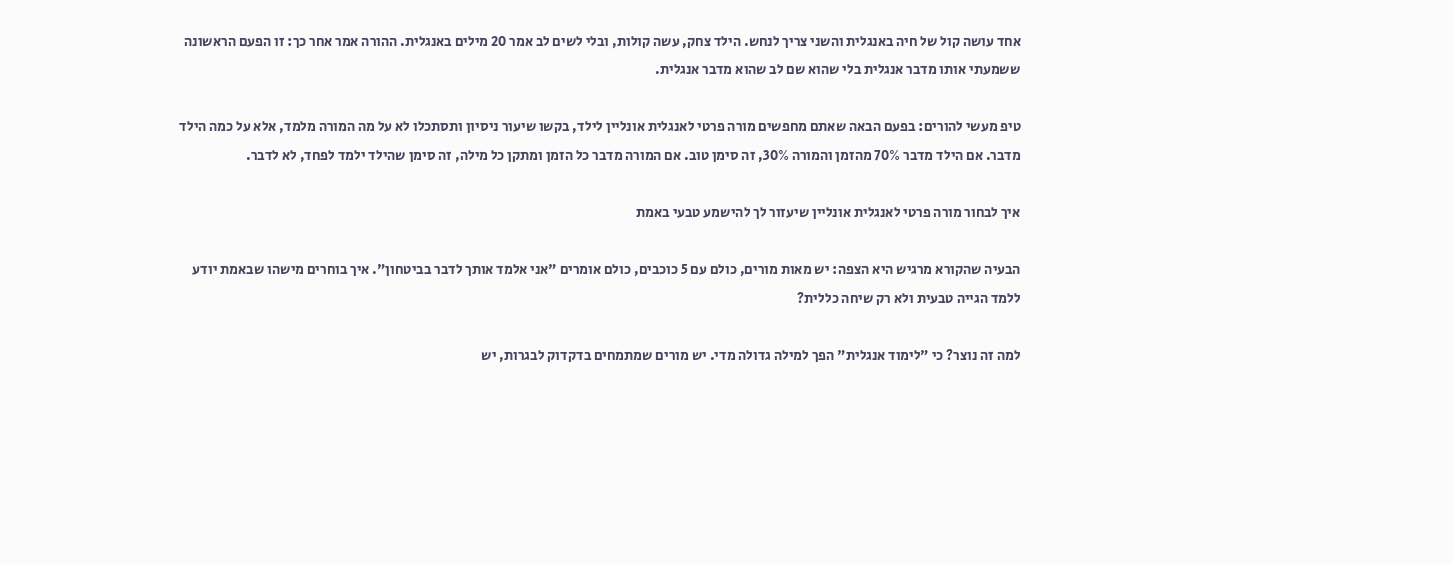אחד עושה קול של חיה באנגלית והשני צריך לנחש. הילד צחק, עשה קולות, ובלי לשים לב אמר 20 מילים באנגלית. ההורה אמר אחר כך: זו הפעם הראשונה ששמעתי אותו מדבר אנגלית בלי שהוא שם לב שהוא מדבר אנגלית.

טיפ מעשי להורים: בפעם הבאה שאתם מחפשים מורה פרטי לאנגלית אונליין לילד, בקשו שיעור ניסיון ותסתכלו לא על מה המורה מלמד, אלא על כמה הילד מדבר. אם הילד מדבר 70% מהזמן והמורה 30%, זה סימן טוב. אם המורה מדבר כל הזמן ומתקן כל מילה, זה סימן שהילד ילמד לפחד, לא לדבר.

איך לבחור מורה פרטי לאנגלית אונליין שיעזור לך להישמע טבעי באמת

הבעיה שהקורא מרגיש היא הצפה: יש מאות מורים, כולם עם 5 כוכבים, כולם אומרים "אני אלמד אותך לדבר בביטחון". איך בוחרים מישהו שבאמת יודע ללמד הגייה טבעית ולא רק שיחה כללית?

למה זה נוצר? כי "לימוד אנגלית" הפך למילה גדולה מדי. יש מורים שמתמחים בדקדוק לבגרות, יש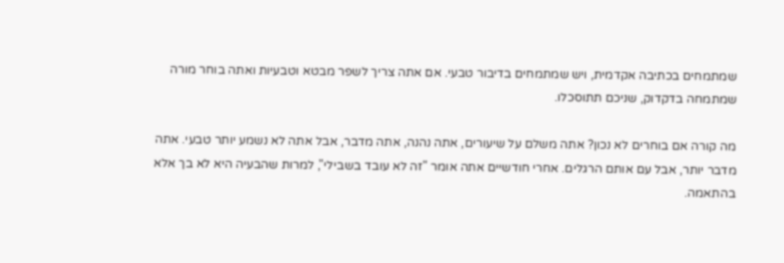שמתמחים בכתיבה אקדמית, ויש שמתמחים בדיבור טבעי. אם אתה צריך לשפר מבטא וטבעיות ואתה בוחר מורה שמתמחה בדקדוק, שניכם תתוסכלו.

מה קורה אם בוחרים לא נכון? אתה משלם על שיעורים, אתה נהנה, אתה מדבר, אבל אתה לא נשמע יותר טבעי. אתה מדבר יותר, אבל עם אותם הרגלים. אחרי חודשיים אתה אומר "זה לא עובד בשבילי", למרות שהבעיה היא לא בך אלא בהתאמה.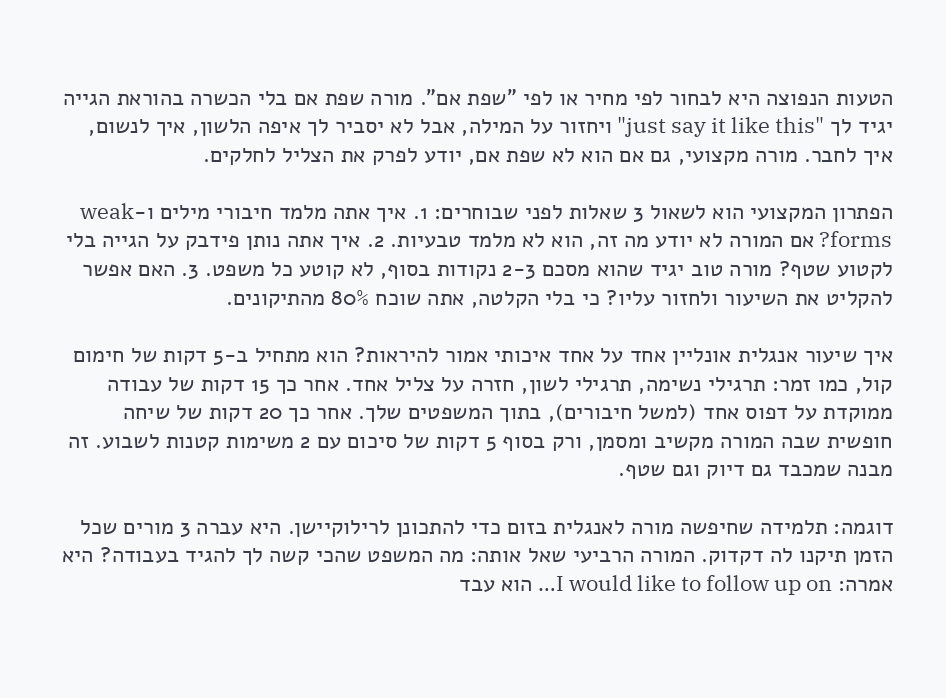הטעות הנפוצה היא לבחור לפי מחיר או לפי "שפת אם". מורה שפת אם בלי הכשרה בהוראת הגייה יגיד לך "just say it like this" ויחזור על המילה, אבל לא יסביר לך איפה הלשון, איך לנשום, איך לחבר. מורה מקצועי, גם אם הוא לא שפת אם, יודע לפרק את הצליל לחלקים.

הפתרון המקצועי הוא לשאול 3 שאלות לפני שבוחרים: 1. איך אתה מלמד חיבורי מילים ו-weak forms? אם המורה לא יודע מה זה, הוא לא מלמד טבעיות. 2. איך אתה נותן פידבק על הגייה בלי לקטוע שטף? מורה טוב יגיד שהוא מסכם 2-3 נקודות בסוף, לא קוטע כל משפט. 3. האם אפשר להקליט את השיעור ולחזור עליו? כי בלי הקלטה, אתה שוכח 80% מהתיקונים.

איך שיעור אנגלית אונליין אחד על אחד איכותי אמור להיראות? הוא מתחיל ב-5 דקות של חימום קול, כמו זמר: תרגילי נשימה, תרגילי לשון, חזרה על צליל אחד. אחר כך 15 דקות של עבודה ממוקדת על דפוס אחד (למשל חיבורים), בתוך המשפטים שלך. אחר כך 20 דקות של שיחה חופשית שבה המורה מקשיב ומסמן, ורק בסוף 5 דקות של סיכום עם 2 משימות קטנות לשבוע. זה מבנה שמכבד גם דיוק וגם שטף.

דוגמה: תלמידה שחיפשה מורה לאנגלית בזום כדי להתכונן לרילוקיישן. היא עברה 3 מורים שכל הזמן תיקנו לה דקדוק. המורה הרביעי שאל אותה: מה המשפט שהכי קשה לך להגיד בעבודה? היא אמרה: I would like to follow up on… הוא עבד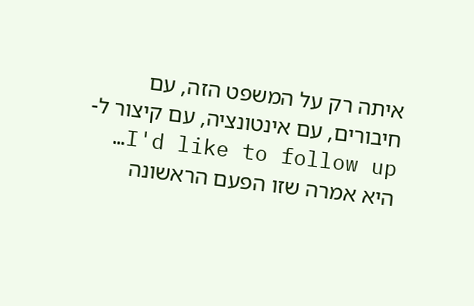איתה רק על המשפט הזה, עם חיבורים, עם אינטונציה, עם קיצור ל-I'd like to follow up… היא אמרה שזו הפעם הראשונה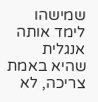שמישהו לימד אותה אנגלית שהיא באמת צריכה, לא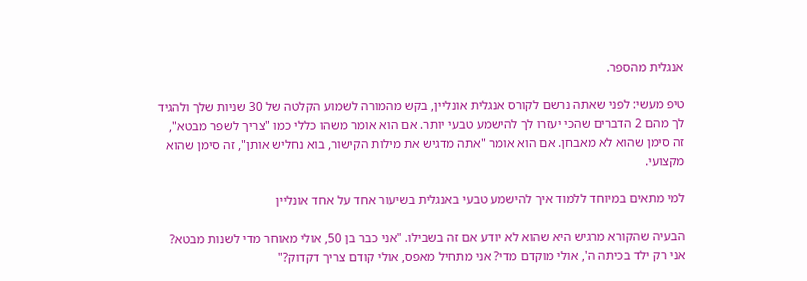אנגלית מהספר.

טיפ מעשי: לפני שאתה נרשם לקורס אנגלית אונליין, בקש מהמורה לשמוע הקלטה של 30 שניות שלך ולהגיד לך מהם 2 הדברים שהכי יעזרו לך להישמע טבעי יותר. אם הוא אומר משהו כללי כמו "צריך לשפר מבטא", זה סימן שהוא לא מאבחן. אם הוא אומר "אתה מדגיש את מילות הקישור, בוא נחליש אותן", זה סימן שהוא מקצועי.

למי מתאים במיוחד ללמוד איך להישמע טבעי באנגלית בשיעור אחד על אחד אונליין

הבעיה שהקורא מרגיש היא שהוא לא יודע אם זה בשבילו. "אני כבר בן 50, אולי מאוחר מדי לשנות מבטא? אני רק ילד בכיתה ה', אולי מוקדם מדי? אני מתחיל מאפס, אולי קודם צריך דקדוק?"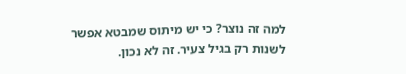למה זה נוצר? כי יש מיתוס שמבטא אפשר לשנות רק בגיל צעיר. זה לא נכון.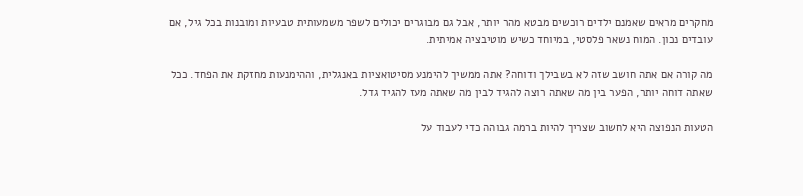מחקרים מראים שאמנם ילדים רוכשים מבטא מהר יותר, אבל גם מבוגרים יכולים לשפר משמעותית טבעיות ומובנות בכל גיל, אם עובדים נכון. המוח נשאר פלסטי, במיוחד כשיש מוטיבציה אמיתית.

מה קורה אם אתה חושב שזה לא בשבילך ודוחה? אתה ממשיך להימנע מסיטואציות באנגלית, וההימנעות מחזקת את הפחד. ככל שאתה דוחה יותר, הפער בין מה שאתה רוצה להגיד לבין מה שאתה מעז להגיד גדל.

הטעות הנפוצה היא לחשוב שצריך להיות ברמה גבוהה כדי לעבוד על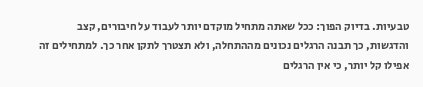טבעיות. בדיוק הפוך: ככל שאתה מתחיל מוקדם יותר לעבוד על חיבורים, קצב והדגשות, כך תבנה הרגלים נכונים מההתחלה, ולא תצטרך לתקן אחר כך. למתחילים זה אפילו קל יותר, כי אין הרגלים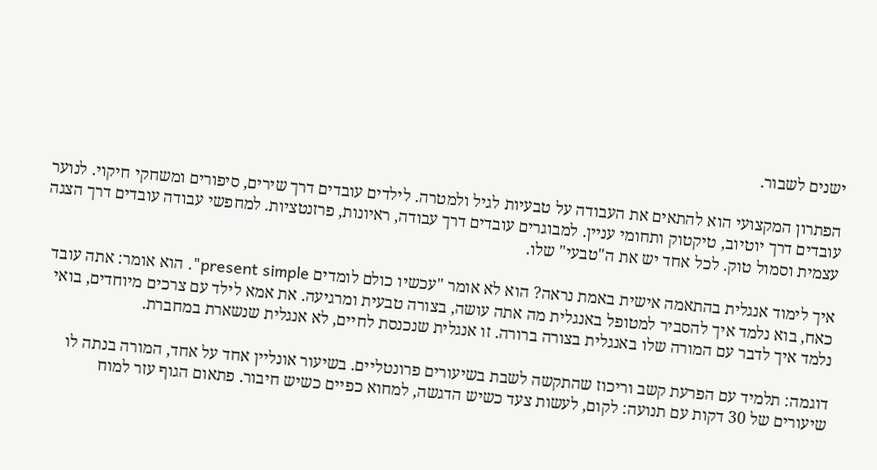ישנים לשבור.

הפתרון המקצועי הוא להתאים את העבודה על טבעיות לגיל ולמטרה. לילדים עובדים דרך שירים, סיפורים ומשחקי חיקוי. לנוער עובדים דרך יוטיוב, טיקטוק ותחומי עניין. למבוגרים עובדים דרך עבודה, ראיונות, פרזנטציות. למחפשי עבודה עובדים דרך הצגה עצמית וסמול טוק. לכל אחד יש את ה"טבעי" שלו.

איך לימוד אנגלית בהתאמה אישית באמת נראה? הוא לא אומר "עכשיו כולם לומדים present simple". הוא אומר: אתה עובד כאח, בוא נלמד איך להסביר למטופל באנגלית מה אתה עושה, בצורה טבעית ומרגיעה. את אמא לילד עם צרכים מיוחדים, בואי נלמד איך לדבר עם המורה שלו באנגלית בצורה ברורה. זו אנגלית שנכנסת לחיים, לא אנגלית שנשארת במחברת.

דוגמה: תלמיד עם הפרעת קשב וריכוז שהתקשה לשבת בשיעורים פרונטליים. בשיעור אונליין אחד על אחד, המורה בנתה לו שיעורים של 30 דקות עם תנועה: לקום, לעשות צעד כשיש הדגשה, למחוא כפיים כשיש חיבור. פתאום הגוף עזר למוח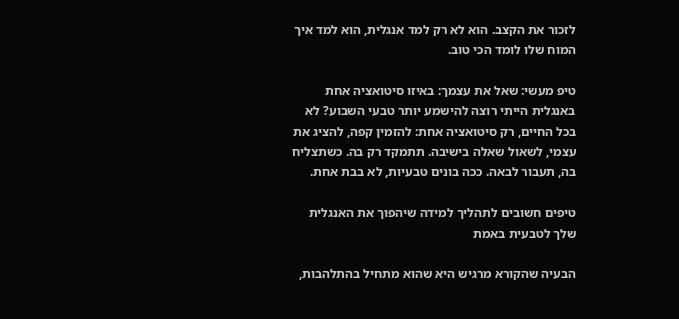לזכור את הקצב. הוא לא רק למד אנגלית, הוא למד איך המוח שלו לומד הכי טוב.

טיפ מעשי: שאל את עצמך: באיזו סיטואציה אחת באנגלית הייתי רוצה להישמע יותר טבעי השבוע? לא בכל החיים, רק סיטואציה אחת: להזמין קפה, להציג את עצמי, לשאול שאלה בישיבה. תתמקד רק בה. כשתצליח בה, תעבור לבאה. ככה בונים טבעיות, לא בבת אחת.

טיפים חשובים לתהליך למידה שיהפוך את האנגלית שלך לטבעית באמת

הבעיה שהקורא מרגיש היא שהוא מתחיל בהתלהבות,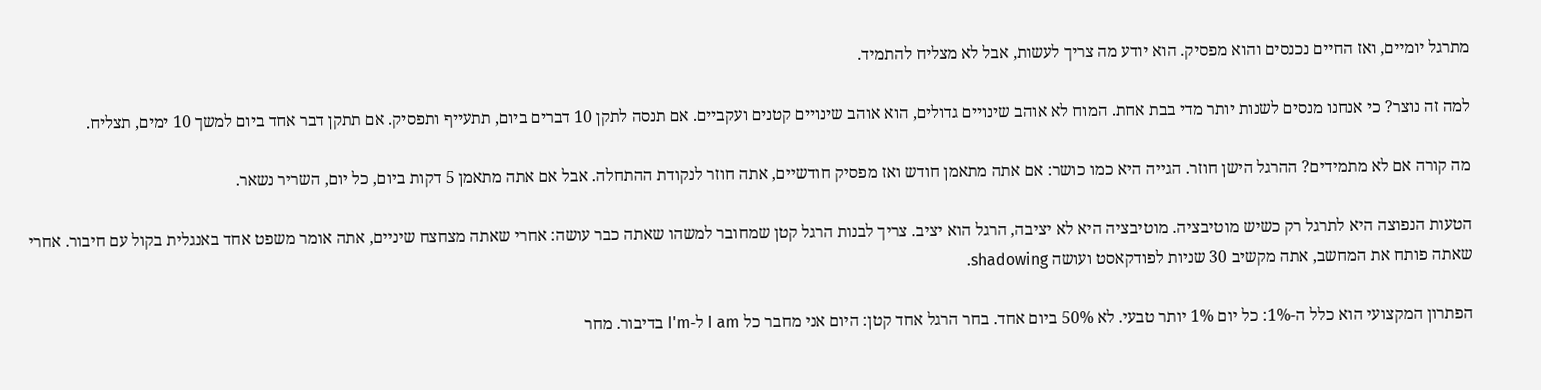מתרגל יומיים, ואז החיים נכנסים והוא מפסיק. הוא יודע מה צריך לעשות, אבל לא מצליח להתמיד.

למה זה נוצר? כי אנחנו מנסים לשנות יותר מדי בבת אחת. המוח לא אוהב שינויים גדולים, הוא אוהב שינויים קטנים ועקביים. אם תנסה לתקן 10 דברים ביום, תתעייף ותפסיק. אם תתקן דבר אחד ביום למשך 10 ימים, תצליח.

מה קורה אם לא מתמידים? ההרגל הישן חוזר. הגייה היא כמו כושר: אם אתה מתאמן חודש ואז מפסיק חודשיים, אתה חוזר לנקודת ההתחלה. אבל אם אתה מתאמן 5 דקות ביום, כל יום, השריר נשאר.

הטעות הנפוצה היא לתרגל רק כשיש מוטיבציה. מוטיבציה היא לא יציבה, הרגל הוא יציב. צריך לבנות הרגל קטן שמחובר למשהו שאתה כבר עושה: אחרי שאתה מצחצח שיניים, אתה אומר משפט אחד באנגלית בקול עם חיבור. אחרי שאתה פותח את המחשב, אתה מקשיב 30 שניות לפודקאסט ועושה shadowing.

הפתרון המקצועי הוא כלל ה-1%: כל יום 1% יותר טבעי. לא 50% ביום אחד. בחר הרגל אחד קטן: היום אני מחבר כל I am ל-I'm בדיבור. מחר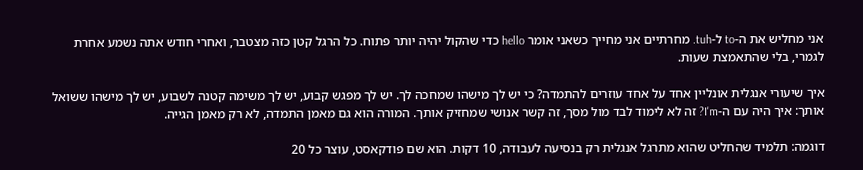אני מחליש את ה-to ל-tuh. מחרתיים אני מחייך כשאני אומר hello כדי שהקול יהיה יותר פתוח. כל הרגל קטן כזה מצטבר, ואחרי חודש אתה נשמע אחרת לגמרי, בלי שהתאמצת שעות.

איך שיעורי אנגלית אונליין אחד על אחד עוזרים להתמדה? כי יש לך מישהו שמחכה לך. יש לך מפגש קבוע, יש לך משימה קטנה לשבוע, יש לך מישהו ששואל אותך: איך היה עם ה-I'm? זה לא לימוד לבד מול מסך, זה קשר אנושי שמחזיק אותך. המורה הוא גם מאמן התמדה, לא רק מאמן הגייה.

דוגמה: תלמיד שהחליט שהוא מתרגל אנגלית רק בנסיעה לעבודה, 10 דקות. הוא שם פודקאסט, עוצר כל 20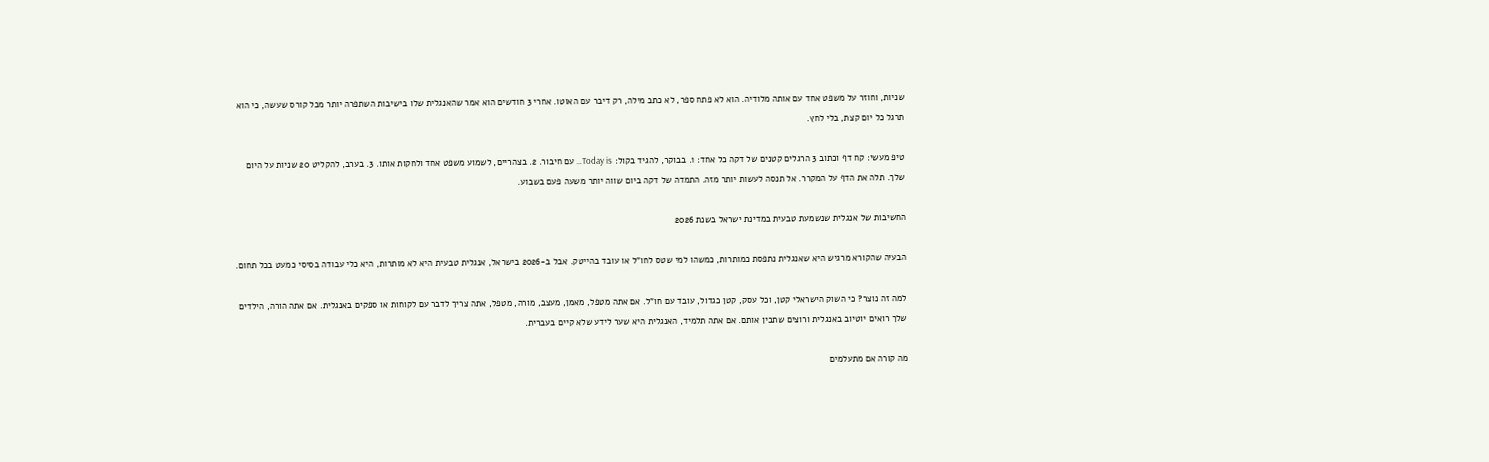שניות, וחוזר על משפט אחד עם אותה מלודיה. הוא לא פתח ספר, לא כתב מילה, רק דיבר עם האוטו. אחרי 3 חודשים הוא אמר שהאנגלית שלו בישיבות השתפרה יותר מכל קורס שעשה, כי הוא תרגל כל יום קצת, בלי לחץ.

טיפ מעשי: קח דף וכתוב 3 הרגלים קטנים של דקה כל אחד: 1. בבוקר, להגיד בקול: Today is… עם חיבור. 2. בצהריים, לשמוע משפט אחד ולחקות אותו. 3. בערב, להקליט 20 שניות על היום שלך. תלה את הדף על המקרר. אל תנסה לעשות יותר מזה. התמדה של דקה ביום שווה יותר משעה פעם בשבוע.

החשיבות של אנגלית שנשמעת טבעית במדינת ישראל בשנת 2026

הבעיה שהקורא מרגיש היא שאנגלית נתפסת כמותרות, כמשהו למי שטס לחו"ל או עובד בהייטק. אבל ב-2026 בישראל, אנגלית טבעית היא לא מותרות, היא כלי עבודה בסיסי כמעט בכל תחום.

למה זה נוצר? כי השוק הישראלי קטן, וכל עסק, קטן כגדול, עובד עם חו"ל. אם אתה מטפל, מאמן, מעצב, מורה, מטפל, אתה צריך לדבר עם לקוחות או ספקים באנגלית. אם אתה הורה, הילדים שלך רואים יוטיוב באנגלית ורוצים שתבין אותם. אם אתה תלמיד, האנגלית היא שער לידע שלא קיים בעברית.

מה קורה אם מתעלמים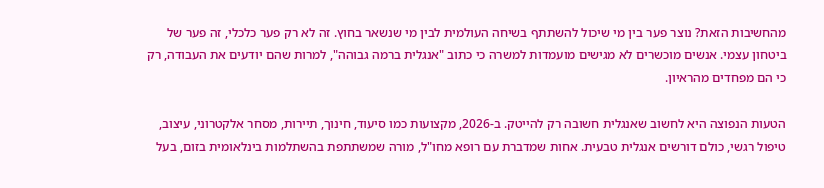מהחשיבות הזאת? נוצר פער בין מי שיכול להשתתף בשיחה העולמית לבין מי שנשאר בחוץ. זה לא רק פער כלכלי, זה פער של ביטחון עצמי. אנשים מוכשרים לא מגישים מועמדות למשרה כי כתוב "אנגלית ברמה גבוהה", למרות שהם יודעים את העבודה, רק כי הם מפחדים מהראיון.

הטעות הנפוצה היא לחשוב שאנגלית חשובה רק להייטק. ב-2026, מקצועות כמו סיעוד, חינוך, תיירות, מסחר אלקטרוני, עיצוב, טיפול רגשי, כולם דורשים אנגלית טבעית. אחות שמדברת עם רופא מחו"ל, מורה שמשתתפת בהשתלמות בינלאומית בזום, בעל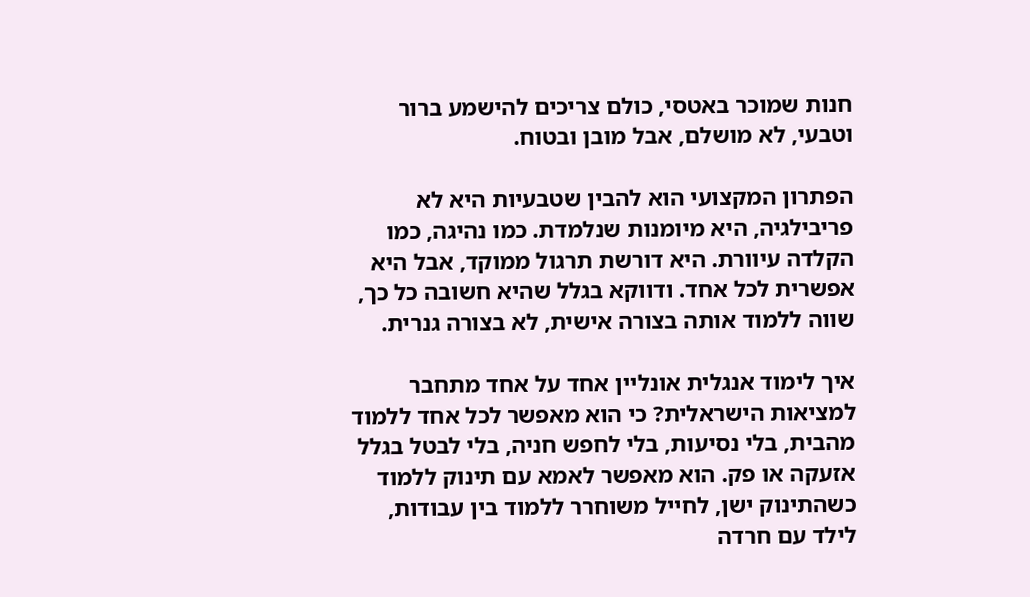חנות שמוכר באטסי, כולם צריכים להישמע ברור וטבעי, לא מושלם, אבל מובן ובטוח.

הפתרון המקצועי הוא להבין שטבעיות היא לא פריבילגיה, היא מיומנות שנלמדת. כמו נהיגה, כמו הקלדה עיוורת. היא דורשת תרגול ממוקד, אבל היא אפשרית לכל אחד. ודווקא בגלל שהיא חשובה כל כך, שווה ללמוד אותה בצורה אישית, לא בצורה גנרית.

איך לימוד אנגלית אונליין אחד על אחד מתחבר למציאות הישראלית? כי הוא מאפשר לכל אחד ללמוד מהבית, בלי נסיעות, בלי לחפש חניה, בלי לבטל בגלל אזעקה או פק. הוא מאפשר לאמא עם תינוק ללמוד כשהתינוק ישן, לחייל משוחרר ללמוד בין עבודות, לילד עם חרדה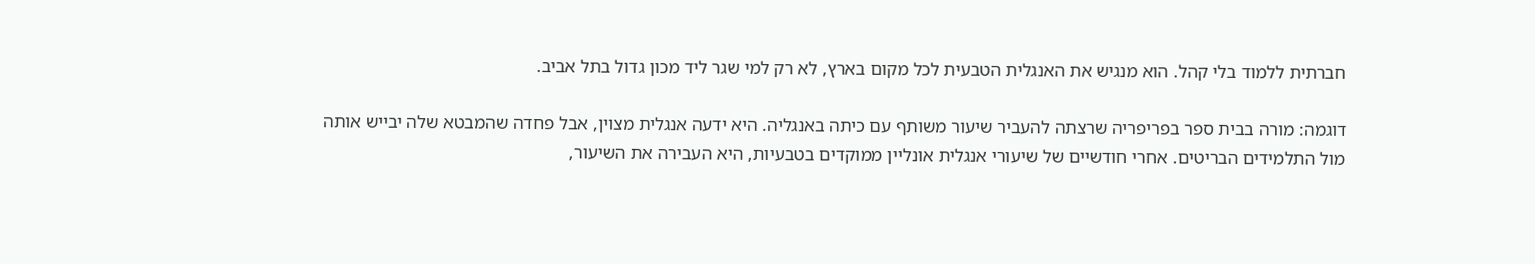חברתית ללמוד בלי קהל. הוא מנגיש את האנגלית הטבעית לכל מקום בארץ, לא רק למי שגר ליד מכון גדול בתל אביב.

דוגמה: מורה בבית ספר בפריפריה שרצתה להעביר שיעור משותף עם כיתה באנגליה. היא ידעה אנגלית מצוין, אבל פחדה שהמבטא שלה יבייש אותה מול התלמידים הבריטים. אחרי חודשיים של שיעורי אנגלית אונליין ממוקדים בטבעיות, היא העבירה את השיעור,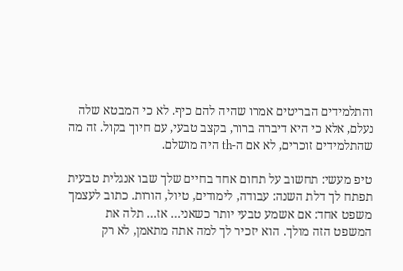והתלמידים הבריטים אמרו שהיה להם כיף. לא כי המבטא שלה נעלם, אלא כי היא דיברה ברור, בקצב טבעי, עם חיוך בקול. זה מה שהתלמידים זוכרים, לא אם ה-th היה מושלם.

טיפ מעשי: תחשוב על תחום אחד בחיים שלך שבו אנגלית טבעית תפתח לך דלת השנה: עבודה, לימודים, טיול, הורות. כתוב לעצמך משפט אחד: אם אשמע טבעי יותר כשאני… אז… תלה את המשפט הזה מולך. הוא יזכיר לך למה אתה מתאמן, לא רק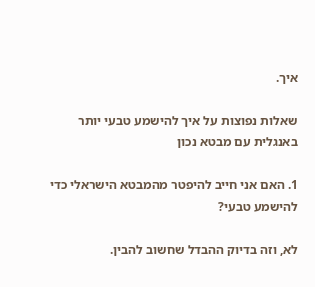איך.

שאלות נפוצות על איך להישמע טבעי יותר באנגלית עם מבטא נכון

1. האם אני חייב להיפטר מהמבטא הישראלי כדי להישמע טבעי?

לא, וזה בדיוק ההבדל שחשוב להבין.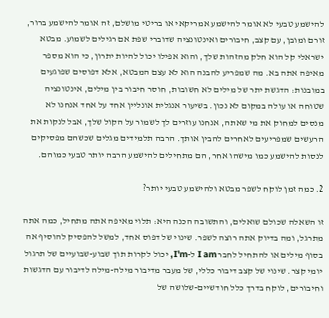להישמע טבעי לא אומר להישמע אמריקאי או בריטי מושלם, זה אומר להישמע ברור, זורם ומובן, עם קצב, חיבורים ואינטונציה שדוברי שפת אם רגילים לשמוע. מבטא ישראלי קל הוא חלק מהזהות שלך, והוא אפילו יכול להיות יתרון, כי הוא מספר מאיפה אתה בא. מה שמפריע להבנה הוא לא עצם המבטא, אלא דפוסים שפוגעים במובנות: הדגשת יתר של מילים לא חשובות, חוסר חיבור בין מילים, אינטונציה שטוחה או עולה במקום לא נכון. בשיעור אנגלית אונליין אחד על אחד אנחנו לא מנסים למחוק את מי שאתה, אנחנו עוזרים לך לשמור על הקול שלך, אבל לנקות את הרעשים שמפריעים לאחרים להבין אותך. הרבה תלמידים מגלים שכשהם מפסיקים לנסות להישמע כמו מישהו אחר, הם מתחילים להישמע הרבה יותר טבעי כמוהם.

2. כמה זמן לוקח לשפר מבטא ולהישמע טבעי יותר?

זו השאלה שכולם שואלים, והתשובה הכנה היא: תלוי מאיפה אתה מתחיל, כמה אתה מתרגל, ומה בדיוק אתה רוצה לשפר. שינוי של דפוס אחד, למשל להפסיק להוסיף אה בסוף מילים או להתחיל לחבר I am ל-I'm, יכול לקרות תוך שבוע-שבועיים של תרגול יומי קצר. שינוי של קצב דיבור כללי, של מעבר מדיבור מילה-מילה לדיבור עם הדגשות וחיבורים, לוקח בדרך כלל חודשיים-שלושה של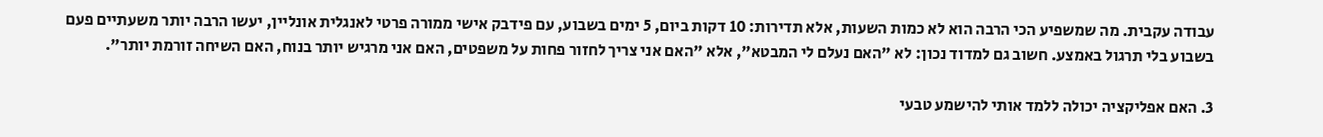עבודה עקבית. מה שמשפיע הכי הרבה הוא לא כמות השעות, אלא תדירות: 10 דקות ביום, 5 ימים בשבוע, עם פידבק אישי ממורה פרטי לאנגלית אונליין, יעשו הרבה יותר משעתיים פעם בשבוע בלי תרגול באמצע. חשוב גם למדוד נכון: לא "האם נעלם לי המבטא", אלא "האם אני צריך לחזור פחות על משפטים, האם אני מרגיש יותר בנוח, האם השיחה זורמת יותר".

3. האם אפליקציה יכולה ללמד אותי להישמע טבעי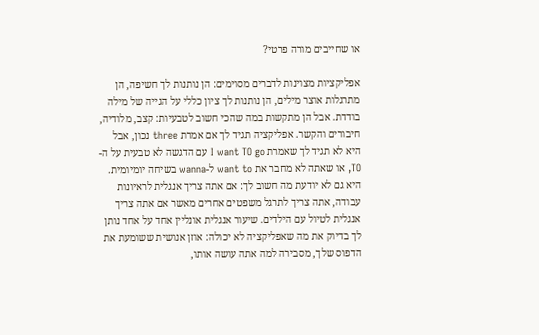או שחייבים מורה פרטי?

אפליקציות מצוינות לדברים מסוימים: הן נותנות לך חשיפה, הן מתרגלות אוצר מילים, הן נותנות לך ציון כללי על הגייה של מילה בודדת. אבל הן מתקשות במה שהכי חשוב לטבעיות: קצב, מלודיה, חיבורים והקשר. אפליקציה תגיד לך אם אמרת three נכון, אבל היא לא תגיד לך שאמרת I want TO go עם הדגשה לא טבעית על ה-TO, או שאתה לא מחבר את want to ל-wanna בשיחה יומיומית. היא גם לא יודעת מה חשוב לך: אם אתה צריך אנגלית לראיונות עבודה, אתה צריך לתרגל משפטים אחרים מאשר אם אתה צריך אנגלית לטיול עם הילדים. שיעור אנגלית אונליין אחד על אחד נותן לך בדיוק את מה שאפליקציה לא יכולה: אוזן אנושית ששומעת את הדפוס שלך, מסבירה למה אתה עושה אותו,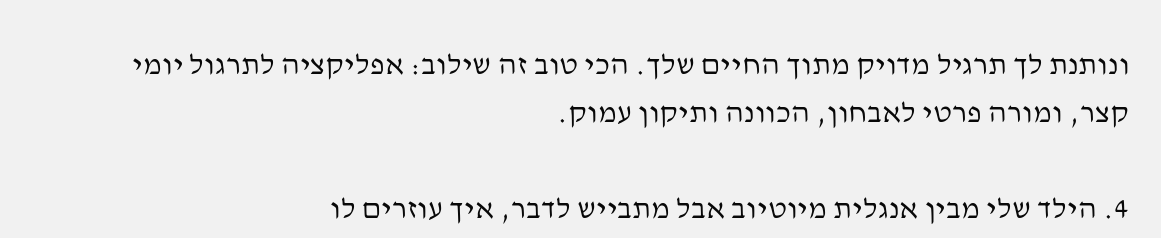ונותנת לך תרגיל מדויק מתוך החיים שלך. הכי טוב זה שילוב: אפליקציה לתרגול יומי קצר, ומורה פרטי לאבחון, הכוונה ותיקון עמוק.

4. הילד שלי מבין אנגלית מיוטיוב אבל מתבייש לדבר, איך עוזרים לו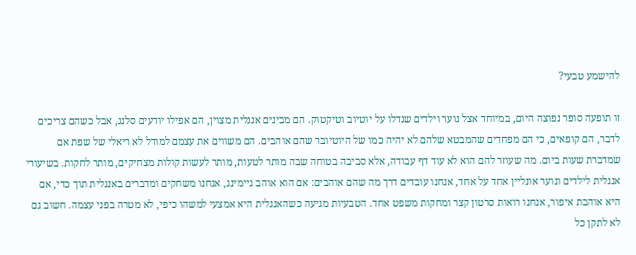להישמע טבעי?

זו תופעה סופר נפוצה היום, במיוחד אצל נוער וילדים שגדלו על יוטיוב וטיקטוק. הם מבינים אנגלית מצוין, הם אפילו יודעים סלנג, אבל כשהם צריכים לדבר, הם קופאים, כי הם מפחדים שהמבטא שלהם לא יהיה כמו של היוטיובר שהם אוהבים. הם משווים את עצמם למודל לא ריאלי של שפת אם שמדברת שעות ביום. מה שעוזר להם הוא לא עוד דף עבודה, אלא סביבה בטוחה שבה מותר לטעות, מותר לעשות קולות מצחיקים, מותר לחקות. בשיעורי אנגלית לילדים ונוער אונליין אחד על אחד, אנחנו עובדים דרך מה שהם אוהבים: אם הוא אוהב גיימינג, אנחנו משחקים ומדברים באנגלית תוך כדי, אם היא אוהבת איפור, אנחנו רואות סרטון קצר ומחקות משפט אחד. הטבעיות מגיעה כשהאנגלית היא אמצעי למשהו כיפי, לא מטרה בפני עצמה. חשוב גם לא לתקן כל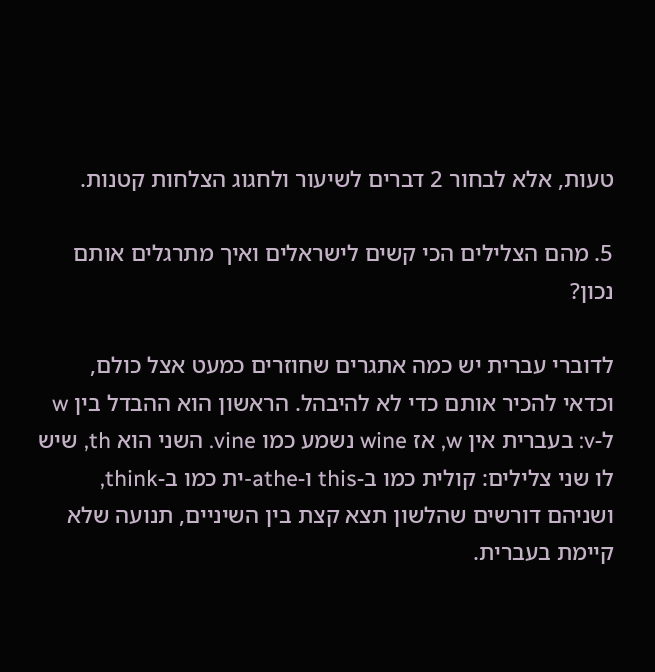טעות, אלא לבחור 2 דברים לשיעור ולחגוג הצלחות קטנות.

5. מהם הצלילים הכי קשים לישראלים ואיך מתרגלים אותם נכון?

לדוברי עברית יש כמה אתגרים שחוזרים כמעט אצל כולם, וכדאי להכיר אותם כדי לא להיבהל. הראשון הוא ההבדל בין w ל-v: בעברית אין w, אז wine נשמע כמו vine. השני הוא th, שיש לו שני צלילים: קולית כמו ב-this ו-athe-ית כמו ב-think, ושניהם דורשים שהלשון תצא קצת בין השיניים, תנועה שלא קיימת בעברית.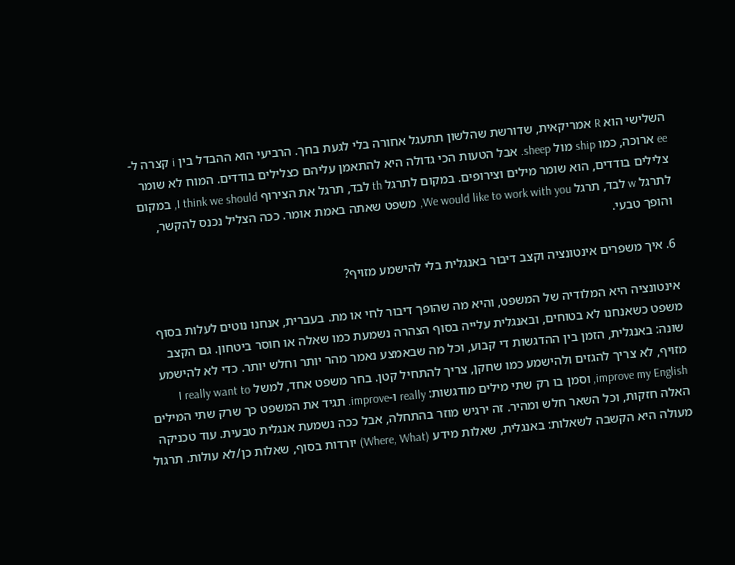השלישי הוא R אמריקאית, שדורשת שהלשון תתעגל אחורה בלי לגעת בחך. הרביעי הוא ההבדל בין i קצרה ל-ee ארוכה, כמו ship מול sheep. אבל הטעות הכי גדולה היא להתאמן עליהם כצלילים בודדים. המוח לא שומר צלילים בודדים, הוא שומר מילים וצירופים. במקום לתרגל th לבד, תרגל את הצירוף I think we should, במקום לתרגל w לבד, תרגל We would like to work with you, משפט שאתה באמת אומר. ככה הצליל נכנס להקשר, והופך טבעי.

6. איך משפרים אינטונציה וקצב דיבור באנגלית בלי להישמע מזויף?

אינטונציה היא המלודיה של המשפט, והיא מה שהופך דיבור לחי או מת. בעברית, אנחנו נוטים לעלות בסוף משפט כשאנחנו לא בטוחים, ובאנגלית עלייה בסוף הצהרה נשמעת כמו שאלה או חוסר ביטחון. גם הקצב שונה: באנגלית, הזמן בין ההדגשות די קבוע, וכל מה שבאמצע נאמר מהר יותר וחלש יותר. כדי לא להישמע מזויף, לא צריך להגזים ולהישמע כמו שחקן, צריך להתחיל קטן. בחר משפט אחד, למשל I really want to improve my English, וסמן בו רק שתי מילים מודגשות: really ו-improve. תגיד את המשפט כך שרק שתי המילים האלה חזקות, וכל השאר חלש ומהיר. זה ירגיש מוזר בהתחלה, אבל ככה נשמעת אנגלית טבעית. עוד טכניקה מעולה היא הקשבה לשאלות: באנגלית, שאלות מידע (Where, What) יורדות בסוף, שאלות כן/לא עולות. תרגול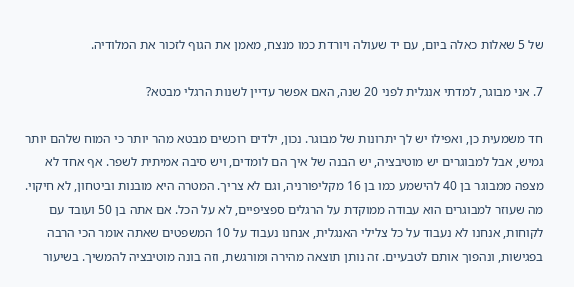של 5 שאלות כאלה ביום, עם יד שעולה ויורדת כמו מנצח, מאמן את הגוף לזכור את המלודיה.

7. אני מבוגר, למדתי אנגלית לפני 20 שנה, האם אפשר עדיין לשנות הרגלי מבטא?

חד משמעית כן, ואפילו יש לך יתרונות של מבוגר. נכון, ילדים רוכשים מבטא מהר יותר כי המוח שלהם יותר גמיש, אבל למבוגרים יש מוטיבציה, יש הבנה של איך הם לומדים, ויש סיבה אמיתית לשפר. אף אחד לא מצפה ממבוגר בן 40 להישמע כמו בן 16 מקליפורניה, וגם לא צריך. המטרה היא מובנות וביטחון, לא חיקוי. מה שעוזר למבוגרים הוא עבודה ממוקדת על הרגלים ספציפיים, לא על הכל. אם אתה בן 50 ועובד עם לקוחות, אנחנו לא נעבוד על כל צלילי האנגלית, אנחנו נעבוד על 10 המשפטים שאתה אומר הכי הרבה בפגישות, ונהפוך אותם לטבעיים. זה נותן תוצאה מהירה ומורגשת, וזה בונה מוטיבציה להמשיך. בשיעור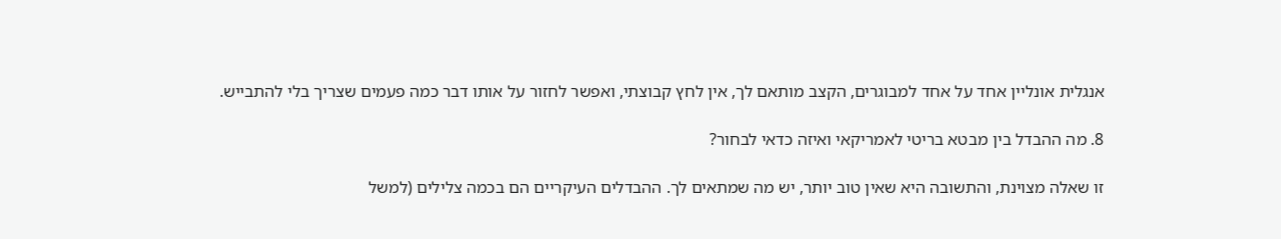אנגלית אונליין אחד על אחד למבוגרים, הקצב מותאם לך, אין לחץ קבוצתי, ואפשר לחזור על אותו דבר כמה פעמים שצריך בלי להתבייש.

8. מה ההבדל בין מבטא בריטי לאמריקאי ואיזה כדאי לבחור?

זו שאלה מצוינת, והתשובה היא שאין טוב יותר, יש מה שמתאים לך. ההבדלים העיקריים הם בכמה צלילים (למשל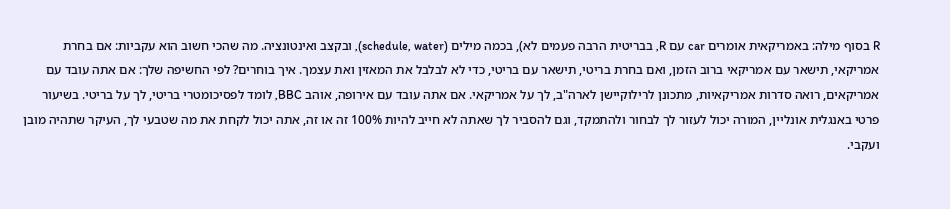R בסוף מילה: באמריקאית אומרים car עם R, בבריטית הרבה פעמים לא), בכמה מילים (schedule, water), ובקצב ואינטונציה. מה שהכי חשוב הוא עקביות: אם בחרת אמריקאי, תישאר עם אמריקאי ברוב הזמן, ואם בחרת בריטי, תישאר עם בריטי, כדי לא לבלבל את המאזין ואת עצמך. איך בוחרים? לפי החשיפה שלך: אם אתה עובד עם אמריקאים, רואה סדרות אמריקאיות, מתכונן לרילוקיישן לארה"ב, לך על אמריקאי. אם אתה עובד עם אירופה, אוהב BBC, לומד לפסיכומטרי בריטי, לך על בריטי. בשיעור פרטי באנגלית אונליין, המורה יכול לעזור לך לבחור ולהתמקד, וגם להסביר לך שאתה לא חייב להיות 100% זה או זה, אתה יכול לקחת את מה שטבעי לך, העיקר שתהיה מובן ועקבי.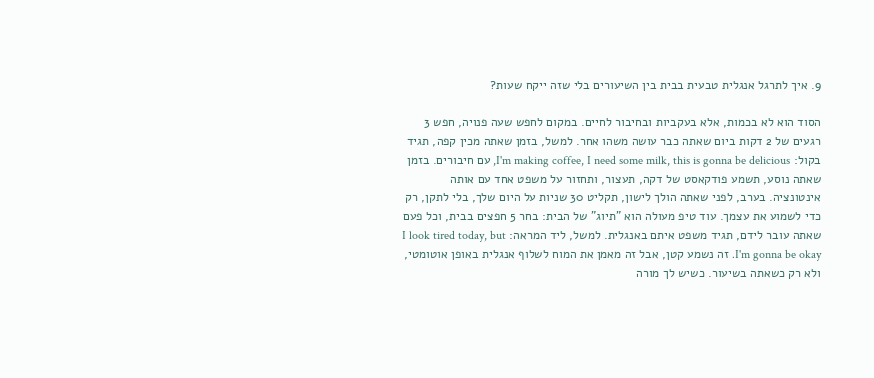9. איך לתרגל אנגלית טבעית בבית בין השיעורים בלי שזה ייקח שעות?

הסוד הוא לא בכמות, אלא בעקביות ובחיבור לחיים. במקום לחפש שעה פנויה, חפש 3 רגעים של 2 דקות ביום שאתה כבר עושה משהו אחר. למשל, בזמן שאתה מכין קפה, תגיד בקול: I'm making coffee, I need some milk, this is gonna be delicious, עם חיבורים. בזמן שאתה נוסע, תשמע פודקאסט של דקה, תעצור, ותחזור על משפט אחד עם אותה אינטונציה. בערב, לפני שאתה הולך לישון, תקליט 30 שניות על היום שלך, בלי לתקן, רק כדי לשמוע את עצמך. עוד טיפ מעולה הוא "תיוג" של הבית: בחר 5 חפצים בבית, וכל פעם שאתה עובר לידם, תגיד משפט איתם באנגלית. למשל, ליד המראה: I look tired today, but I'm gonna be okay. זה נשמע קטן, אבל זה מאמן את המוח לשלוף אנגלית באופן אוטומטי, ולא רק כשאתה בשיעור. כשיש לך מורה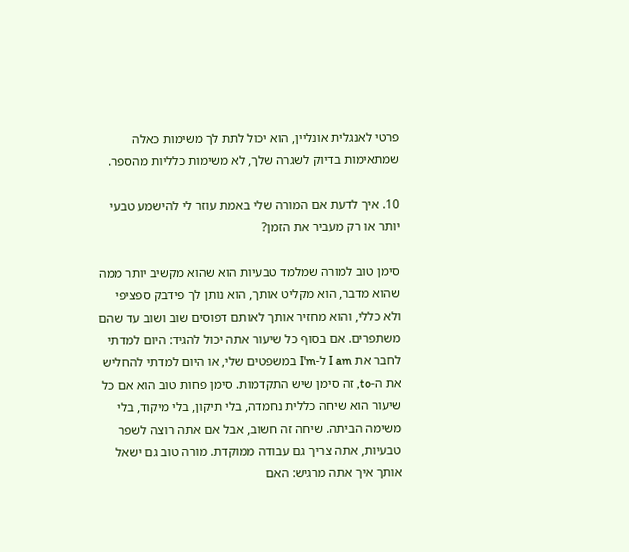פרטי לאנגלית אונליין, הוא יכול לתת לך משימות כאלה שמתאימות בדיוק לשגרה שלך, לא משימות כלליות מהספר.

10. איך לדעת אם המורה שלי באמת עוזר לי להישמע טבעי יותר או רק מעביר את הזמן?

סימן טוב למורה שמלמד טבעיות הוא שהוא מקשיב יותר ממה שהוא מדבר, הוא מקליט אותך, הוא נותן לך פידבק ספציפי ולא כללי, והוא מחזיר אותך לאותם דפוסים שוב ושוב עד שהם משתפרים. אם בסוף כל שיעור אתה יכול להגיד: היום למדתי לחבר את I am ל-I'm במשפטים שלי, או היום למדתי להחליש את ה-to, זה סימן שיש התקדמות. סימן פחות טוב הוא אם כל שיעור הוא שיחה כללית נחמדה, בלי תיקון, בלי מיקוד, בלי משימה הביתה. שיחה זה חשוב, אבל אם אתה רוצה לשפר טבעיות, אתה צריך גם עבודה ממוקדת. מורה טוב גם ישאל אותך איך אתה מרגיש: האם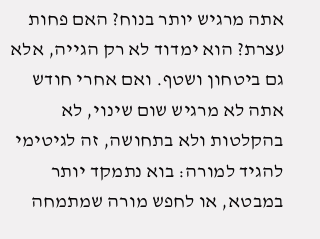אתה מרגיש יותר בנוח? האם פחות עצרת? הוא ימדוד לא רק הגייה, אלא גם ביטחון ושטף. ואם אחרי חודש אתה לא מרגיש שום שינוי, לא בהקלטות ולא בתחושה, זה לגיטימי להגיד למורה: בוא נתמקד יותר במבטא, או לחפש מורה שמתמחה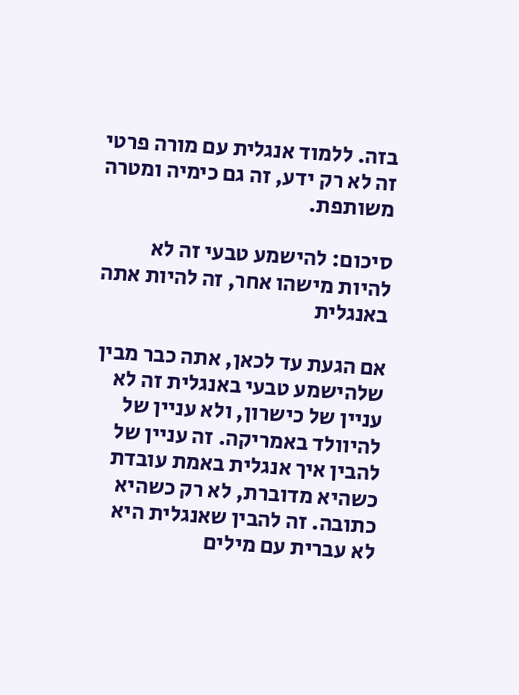בזה. ללמוד אנגלית עם מורה פרטי זה לא רק ידע, זה גם כימיה ומטרה משותפת.

סיכום: להישמע טבעי זה לא להיות מישהו אחר, זה להיות אתה באנגלית

אם הגעת עד לכאן, אתה כבר מבין שלהישמע טבעי באנגלית זה לא עניין של כישרון, ולא עניין של להיוולד באמריקה. זה עניין של להבין איך אנגלית באמת עובדת כשהיא מדוברת, לא רק כשהיא כתובה. זה להבין שאנגלית היא לא עברית עם מילים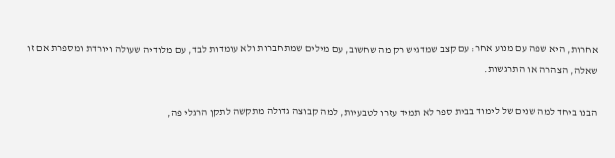אחרות, היא שפה עם מנוע אחר: עם קצב שמדגיש רק מה שחשוב, עם מילים שמתחברות ולא עומדות לבד, עם מלודיה שעולה ויורדת ומספרת אם זו שאלה, הצהרה או התרגשות.

הבנו ביחד למה שנים של לימוד בבית ספר לא תמיד עזרו לטבעיות, למה קבוצה גדולה מתקשה לתקן הרגלי פה,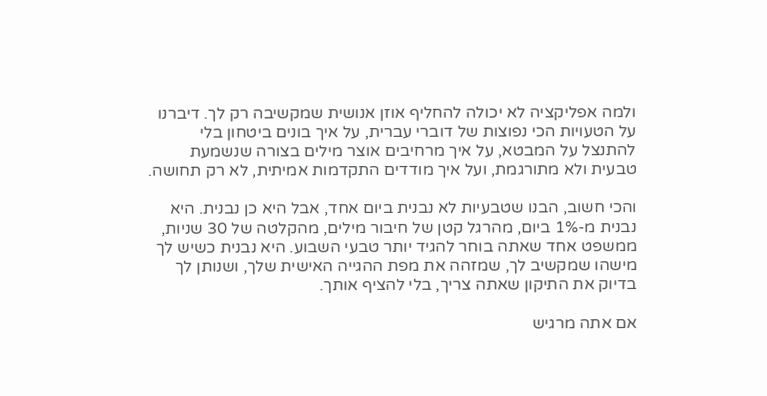ולמה אפליקציה לא יכולה להחליף אוזן אנושית שמקשיבה רק לך. דיברנו על הטעויות הכי נפוצות של דוברי עברית, על איך בונים ביטחון בלי להתנצל על המבטא, על איך מרחיבים אוצר מילים בצורה שנשמעת טבעית ולא מתורגמת, ועל איך מודדים התקדמות אמיתית, לא רק תחושה.

והכי חשוב, הבנו שטבעיות לא נבנית ביום אחד, אבל היא כן נבנית. היא נבנית מ-1% ביום, מהרגל קטן של חיבור מילים, מהקלטה של 30 שניות, ממשפט אחד שאתה בוחר להגיד יותר טבעי השבוע. היא נבנית כשיש לך מישהו שמקשיב לך, שמזהה את מפת ההגייה האישית שלך, ושנותן לך בדיוק את התיקון שאתה צריך, בלי להציף אותך.

אם אתה מרגיש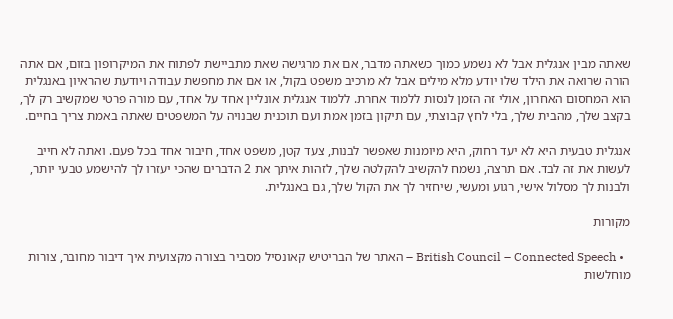שאתה מבין אנגלית אבל לא נשמע כמוך כשאתה מדבר, אם את מרגישה שאת מתביישת לפתוח את המיקרופון בזום, אם אתה הורה שרואה את הילד שלו יודע מלא מילים אבל לא מרכיב משפט בקול, או אם את מחפשת עבודה ויודעת שהראיון באנגלית הוא המחסום האחרון, אולי זה הזמן לנסות ללמוד אחרת. ללמוד אנגלית אונליין אחד על אחד, עם מורה פרטי שמקשיב רק לך, בקצב שלך, מהבית שלך, בלי לחץ קבוצתי, עם תיקון בזמן אמת ועם תוכנית שבנויה על המשפטים שאתה באמת צריך בחיים.

אנגלית טבעית היא לא יעד רחוק, היא מיומנות שאפשר לבנות, צעד קטן, משפט אחד, חיבור אחד בכל פעם. ואתה לא חייב לעשות את זה לבד. אם תרצה, נשמח להקשיב להקלטה שלך, לזהות איתך את 2 הדברים שהכי יעזרו לך להישמע טבעי יותר, ולבנות לך מסלול אישי, רגוע ומעשי, שיחזיר לך את הקול שלך, גם באנגלית.

מקורות

  • British Council – Connected Speech – האתר של הבריטיש קאונסיל מסביר בצורה מקצועית איך דיבור מחובר, צורות מוחלשות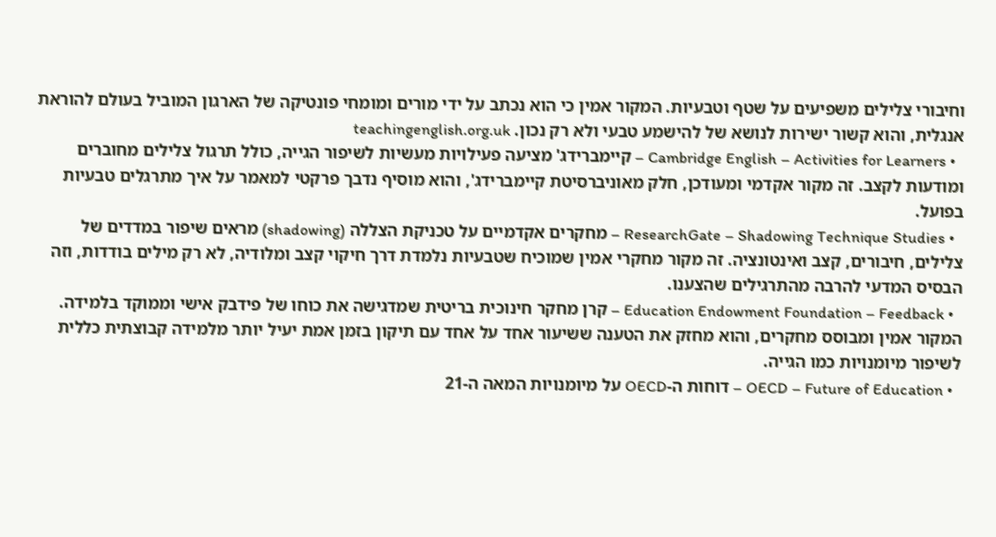וחיבורי צלילים משפיעים על שטף וטבעיות. המקור אמין כי הוא נכתב על ידי מורים ומומחי פונטיקה של הארגון המוביל בעולם להוראת אנגלית, והוא קשור ישירות לנושא של להישמע טבעי ולא רק נכון. teachingenglish.org.uk
  • Cambridge English – Activities for Learners – קיימברידג' מציעה פעילויות מעשיות לשיפור הגייה, כולל תרגול צלילים מחוברים ומודעות לקצב. זה מקור אקדמי ומעודכן, חלק מאוניברסיטת קיימברידג', והוא מוסיף נדבך פרקטי למאמר על איך מתרגלים טבעיות בפועל.
  • ResearchGate – Shadowing Technique Studies – מחקרים אקדמיים על טכניקת הצללה (shadowing) מראים שיפור במדדים של צלילים, חיבורים, קצב ואינטונציה. זה מקור מחקרי אמין שמוכיח שטבעיות נלמדת דרך חיקוי קצב ומלודיה, לא רק מילים בודדות, וזה הבסיס המדעי להרבה מהתרגילים שהצענו.
  • Education Endowment Foundation – Feedback – קרן מחקר חינוכית בריטית שמדגישה את כוחו של פידבק אישי וממוקד בלמידה. המקור אמין ומבוסס מחקרים, והוא מחזק את הטענה ששיעור אחד על אחד עם תיקון בזמן אמת יעיל יותר מלמידה קבוצתית כללית לשיפור מיומנויות כמו הגייה.
  • OECD – Future of Education – דוחות ה-OECD על מיומנויות המאה ה-21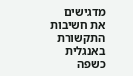מדגישים את חשיבות התקשורת באנגלית כשפה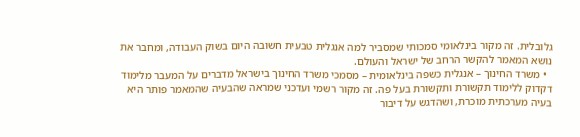גלובלית. זה מקור בינלאומי סמכותי שמסביר למה אנגלית טבעית חשובה היום בשוק העבודה, ומחבר את נושא המאמר להקשר הרחב של ישראל והעולם.
  • משרד החינוך – אנגלית כשפה בינלאומית – מסמכי משרד החינוך בישראל מדברים על המעבר מלימוד דקדוק ללימוד תקשורת ותקשורת בעל פה. זה מקור רשמי ועדכני שמראה שהבעיה שהמאמר פותר היא בעיה מערכתית מוכרת, ושהדגש על דיבור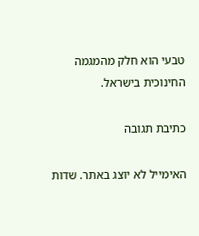טבעי הוא חלק מהמגמה החינוכית בישראל.

כתיבת תגובה

האימייל לא יוצג באתר. שדות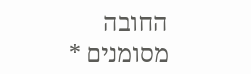החובה מסומנים *